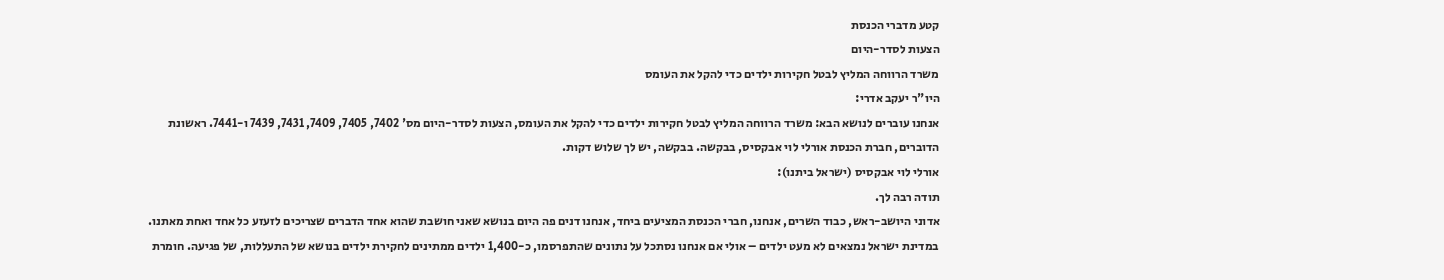קטע מדברי הכנסת
הצעות לסדר-היום
משרד הרווחה המליץ לבטל חקירות ילדים כדי להקל את העומס
היו"ר יעקב אדרי:
אנחנו עוברים לנושא הבא: משרד הרווחה המליץ לבטל חקירות ילדים כדי להקל את העומס, הצעות לסדר-היום מס' 7402, 7405, 7409, 7431, 7439 ו-7441. ראשונת הדוברים, חברת הכנסת אורלי לוי אבקסיס, בבקשה. בבקשה, יש לך שלוש דקות.
אורלי לוי אבקסיס (ישראל ביתנו):
תודה רבה לך.
אדוני היושב-ראש, כבוד השרים, אנחנו, חברי הכנסת המציעים ביחד, אנחנו דנים פה היום בנושא שאני חושבת שהוא אחד הדברים שצריכים לזעזע כל אחד ואחת מאתנו. במדינת ישראל נמצאים לא מעט ילדים – אולי אם אנחנו נסתכל על נתונים שהתפרסמו, כ-1,400 ילדים ממתינים לחקירת ילדים בנושא של התעללות, של פגיעה. חומרת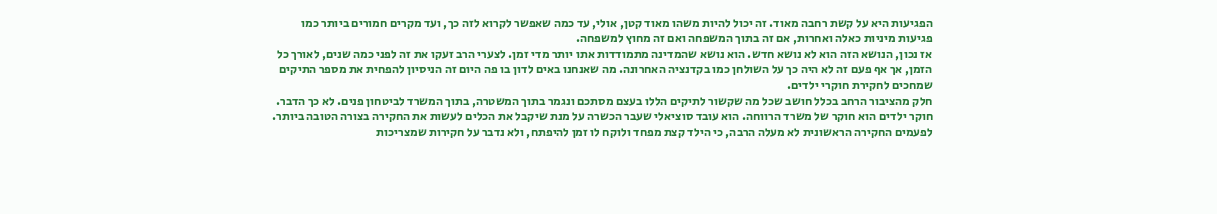הפגיעות היא על קשת רחבה מאוד. זה יכול להיות משהו מאוד קטן, אולי, עד כמה שאפשר לקרוא לזה כך, ועד מקרים חמורים ביותר כמו פגיעות מיניות כאלה ואחרות, אם זה בתוך המשפחה ואם זה מחוץ למשפחה.
אז נכון, הנושא הזה הוא לא נושא חדש. הוא נושא שהמדינה מתמודדות אתו יותר מדי זמן. לצערי הרב זעקו את זה לפני כמה שנים, לאורך כל הזמן, אך אף פעם זה לא היה כך על השולחן כמו בקדנציה האחרונה. מה שאנחנו באים לדון בו פה היום זה הניסיון להפחית את מספר התיקים שמחכים לחקירת חוקרי ילדים.
חלק מהציבור הרחב בכלל חושב שכל מה שקשור לתיקים הללו בעצם מסתכם ונגמר בתוך המשטרה, בתוך המשרד לביטחון פנים. לא כך הדבר. חוקר ילדים הוא חוקר של משרד הרווחה. הוא עובד סוציאלי שעבר הכשרה על מנת שיקבל את הכלים לעשות את החקירה בצורה הטובה ביותר. לפעמים החקירה הראשונית לא מעלה הרבה, כי הילד קצת מפחד ולוקח לו זמן להיפתח, ולא נדבר על חקירות שמצריכות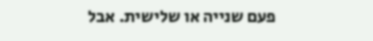פעם שנייה או שלישית. אבל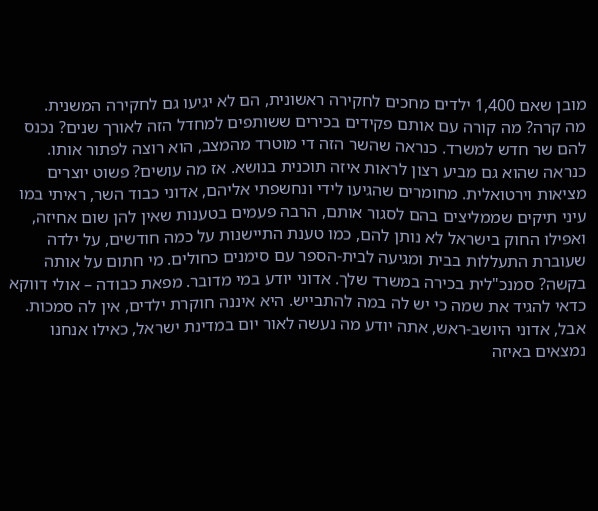מובן שאם 1,400 ילדים מחכים לחקירה ראשונית, הם לא יגיעו גם לחקירה המשנית.
מה קרה? מה קורה עם אותם פקידים בכירים ששותפים למחדל הזה לאורך שנים? נכנס להם שר חדש למשרד. כנראה שהשר הזה די מוטרד מהמצב, הוא רוצה לפתור אותו. כנראה שהוא גם מביע רצון לראות איזה תוכנית בנושא. אז מה עושים? פשוט יוצרים מציאות וירטואלית. מחומרים שהגיעו לידי ונחשפתי אליהם, אדוני כבוד השר, ראיתי במו עיני תיקים שממליצים בהם לסגור אותם, הרבה פעמים בטענות שאין להן שום אחיזה, ואפילו החוק בישראל לא נותן להם, כמו טענת התיישנות על כמה חודשים, על ילדה שעוברת התעללות בבית ומגיעה לבית-הספר עם סימנים כחולים. מי חתום על אותה בקשה? סמנכ"לית בכירה במשרד שלך. אדוני יודע במי מדובר. מפאת כבודה – אולי דווקא כדאי להגיד את שמה כי יש לה במה להתבייש. היא איננה חוקרת ילדים, אין לה סמכות.
אבל, אדוני היושב-ראש, אתה יודע מה נעשה לאור יום במדינת ישראל, כאילו אנחנו נמצאים באיזה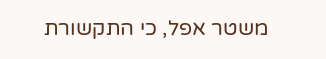משטר אפל, כי התקשורת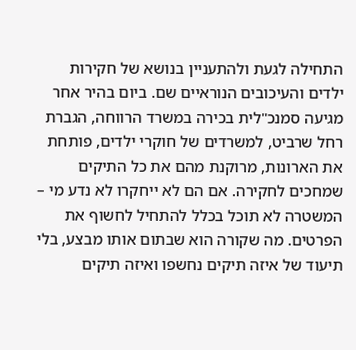התחילה לגעת ולהתעניין בנושא של חקירות ילדים והעיכובים הנוראיים שם. ביום בהיר אחר מגיעה סמנכ"לית בכירה במשרד הרווחה, הגברת רחל שרביט, למשרדים של חוקרי ילדים, פותחת את הארונות, מרוקנת מהם את כל התיקים שמחכים לחקירה. אם הם לא ייחקרו לא נדע מי – המשטרה לא תוכל בכלל להתחיל לחשוף את הפרטים. מה שקורה הוא שבתום אותו מבצע, בלי תיעוד של איזה תיקים נחשפו ואיזה תיקים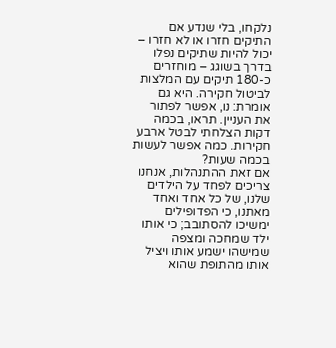נלקחו, בלי שנדע אם התיקים חזרו או לא חזרו – יכול להיות שתיקים נפלו בדרך בשוגג – מוחזרים כ-180 תיקים עם המלצות לביטול חקירה. היא גם אומרת: נו, אפשר לפתור את העניין. תראו, בכמה דקות הצלחתי לבטל ארבע חקירות. כמה אפשר לעשות בכמה שעות?
אם זאת ההתנהלות, אנחנו צריכים לפחד על הילדים שלנו, של כל אחד ואחד מאתנו, כי הפדופילים ימשיכו להסתובב; כי אותו ילד שמחכה ומצפה שמישהו ישמע אותו ויציל אותו מהתופת שהוא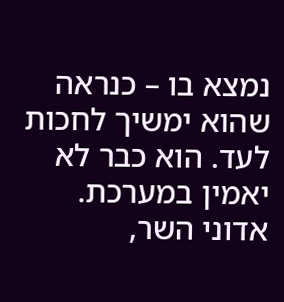נמצא בו – כנראה שהוא ימשיך לחכות לעד. הוא כבר לא יאמין במערכת.
אדוני השר,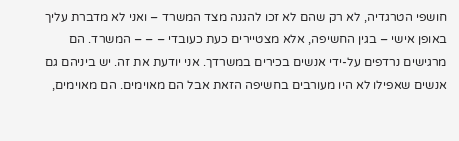חושפי הטרגדיה, לא רק שהם לא זכו להגנה מצד המשרד – ואני לא מדברת עליך באופן אישי – בגין החשיפה, אלא מצטיירים כעת כעובדי – – – המשרד. הם מרגישים נרדפים על-ידי אנשים בכירים במשרדך. אני יודעת את זה. יש ביניהם גם אנשים שאפילו לא היו מעורבים בחשיפה הזאת אבל הם מאוימים. הם מאוימים,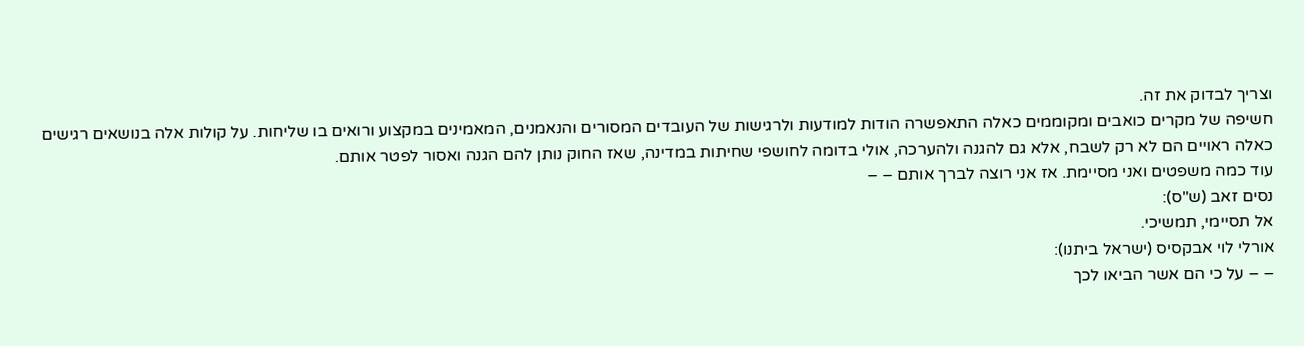וצריך לבדוק את זה.
חשיפה של מקרים כואבים ומקוממים כאלה התאפשרה הודות למודעות ולרגישות של העובדים המסורים והנאמנים, המאמינים במקצוע ורואים בו שליחות. על קולות אלה בנושאים רגישים כאלה ראויים הם לא רק לשבח, אלא גם להגנה ולהערכה, אולי בדומה לחושפי שחיתות במדינה, שאז החוק נותן להם הגנה ואסור לפטר אותם.
עוד כמה משפטים ואני מסיימת. אז אני רוצה לברך אותם – –
נסים זאב (ש"ס):
אל תסיימי, תמשיכי.
אורלי לוי אבקסיס (ישראל ביתנו):
– – על כי הם אשר הביאו לכך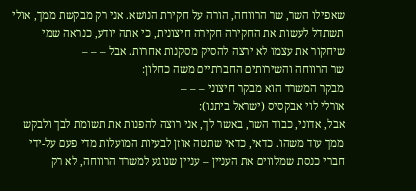שאפילו השר, שר הרווחה, הורה על חקירת הנושא. אני רק מבקשת ממך, אולי תשתדל לעשות את החקירה חקירה חיצונית, כי אתה יודע, כנראה שמי שיחקור את עצמו לא ירצה להסיק מסקנות אחרות. אבל – – –
שר הרווחה והשירותים החברתיים משה כחלון:
מבקר המשרד הוא מבקר חיצוני – – –
אורלי לוי אבקסיס (ישראל ביתנו):
אבל, אדוני, כבוד השר, באשר לך, אני רוצה להפנות את תשומת לבך ולבקש ממך עוד משהו. כדאי, כדאי שתטה אוזן לבעיות המועלות מדי פעם על-ידי חברי כנסת שמלווים את העניין – עניין שנוגע למשרד הרווחה, לא רק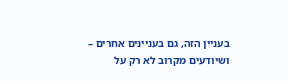בעניין הזה, גם בעניינים אחרים – ושיודעים מקרוב לא רק על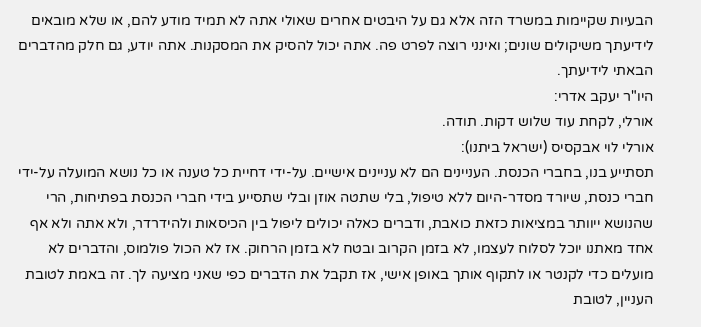הבעיות שקיימות במשרד הזה אלא גם על היבטים אחרים שאולי אתה לא תמיד מודע להם, או שלא מובאים לידיעתך משיקולים שונים; ואינני רוצה לפרט פה. אתה יכול להסיק את המסקנות. אתה יודע, גם חלק מהדברים הבאתי לידיעתך.
היו"ר יעקב אדרי:
אורלי, לקחת עוד שלוש דקות. תודה.
אורלי לוי אבקסיס (ישראל ביתנו):
תסתייע בנו, בחברי הכנסת. העניינים הם לא עניינים אישיים. על-ידי דחיית כל טענה או כל נושא המועלה על-ידי חברי כנסת, שיורד מסדר-היום ללא טיפול, בלי שתטה אוזן ובלי שתסייע בידי חברי הכנסת בפתיחות, הרי שהנושא ייוותר במציאות כזאת כואבת, ודברים כאלה יכולים ליפול בין הכיסאות ולהידרדר, ולא אתה ולא אף אחד מאתנו יוכל לסלוח לעצמו, לא בזמן הקרוב ובטח לא בזמן הרחוק. אז לא הכול פולמוס, והדברים לא מועלים כדי לקנטר או לתקוף אותך באופן אישי, אז תקבל את הדברים כפי שאני מציעה לך. זה באמת לטובת העניין, לטובת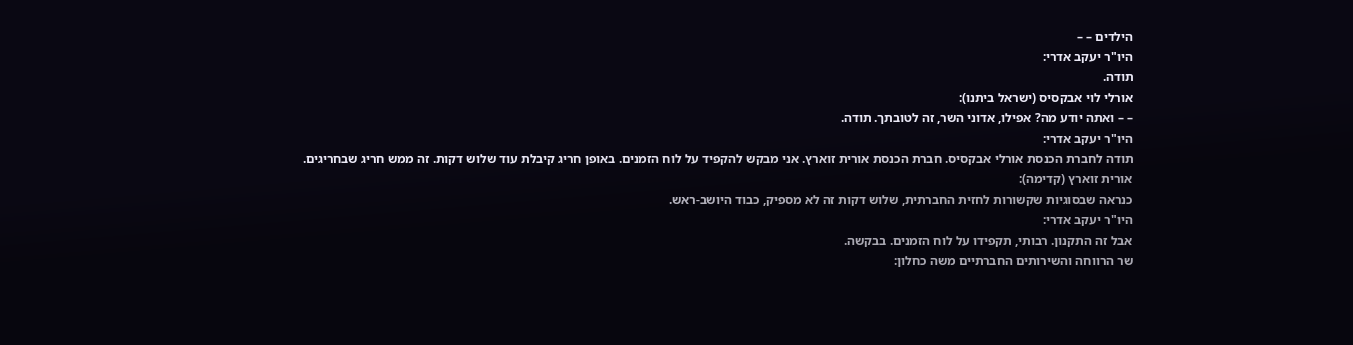הילדים – –
היו"ר יעקב אדרי:
תודה.
אורלי לוי אבקסיס (ישראל ביתנו):
– – ואתה יודע מה? אפילו, אדוני השר, זה לטובתך. תודה.
היו"ר יעקב אדרי:
תודה לחברת הכנסת אורלי אבקסיס. חברת הכנסת אורית זוארץ. אני מבקש להקפיד על לוח הזמנים. באופן חריג קיבלת עוד שלוש דקות. זה ממש חריג שבחריגים.
אורית זוארץ (קדימה):
כנראה שבסוגיות שקשורות לחזית החברתית, שלוש דקות זה לא מספיק, כבוד היושב-ראש.
היו"ר יעקב אדרי:
אבל זה התקנון. רבותי, תקפידו על לוח הזמנים. בבקשה.
שר הרווחה והשירותים החברתיים משה כחלון: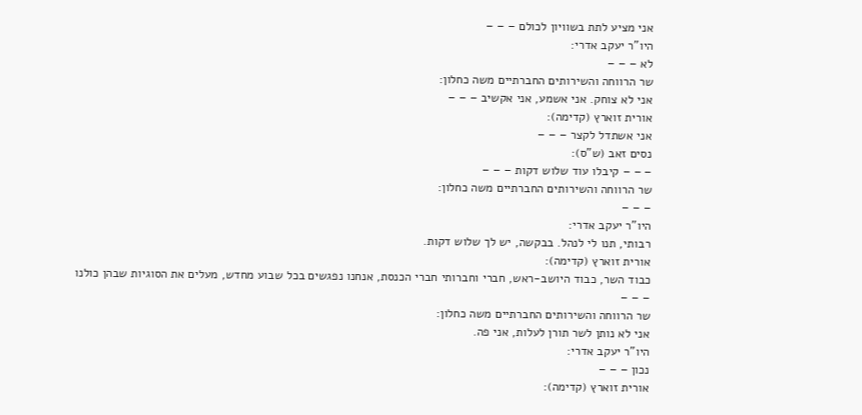אני מציע לתת בשוויון לכולם – – –
היו"ר יעקב אדרי:
לא – – –
שר הרווחה והשירותים החברתיים משה כחלון:
אני לא צוחק. אני אשמע, אני אקשיב – – –
אורית זוארץ (קדימה):
אני אשתדל לקצר – – –
נסים זאב (ש"ס):
– – – קיבלו עוד שלוש דקות – – –
שר הרווחה והשירותים החברתיים משה כחלון:
– – –
היו"ר יעקב אדרי:
רבותי, תנו לי לנהל. בבקשה, יש לך שלוש דקות.
אורית זוארץ (קדימה):
כבוד השר, כבוד היושב-ראש, חברי וחברותי חברי הכנסת, אנחנו נפגשים בכל שבוע מחדש, מעלים את הסוגיות שבהן כולנו – – –
שר הרווחה והשירותים החברתיים משה כחלון:
אני לא נותן לשר תורן לעלות, אני פה.
היו"ר יעקב אדרי:
נכון – – –
אורית זוארץ (קדימה):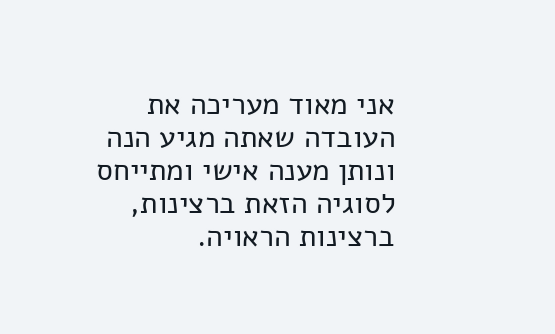אני מאוד מעריכה את העובדה שאתה מגיע הנה ונותן מענה אישי ומתייחס לסוגיה הזאת ברצינות, ברצינות הראויה.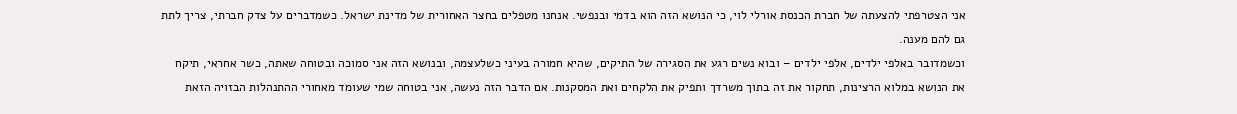אני הצטרפתי להצעתה של חברת הכנסת אורלי לוי, כי הנושא הזה הוא בדמי ובנפשי. אנחנו מטפלים בחצר האחורית של מדינת ישראל. כשמדברים על צדק חברתי, צריך לתת גם להם מענה.
וכשמדובר באלפי ילדים, אלפי ילדים – ובוא נשים רגע את הסגירה של התיקים, שהיא חמורה בעיני כשלעצמה, ובנושא הזה אני סמוכה ובטוחה שאתה, כשר אחראי, תיקח את הנושא במלוא הרצינות, תחקור את זה בתוך משרדך ותפיק את הלקחים ואת המסקנות. אם הדבר הזה נעשה, אני בטוחה שמי שעומד מאחורי ההתנהלות הבזויה הזאת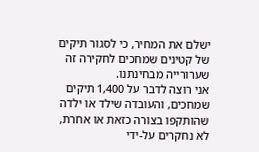ישלם את המחיר, כי לסגור תיקים של קטינים שמחכים לחקירה זה שערורייה מבחינתנו.
אני רוצה לדבר על 1,400 תיקים שמחכים, והעובדה שילד או ילדה שהותקפו בצורה כזאת או אחרת, לא נחקרים על-ידי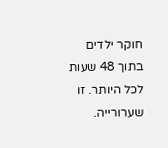חוקר ילדים בתוך 48 שעות לכל היותר. זו שערורייה.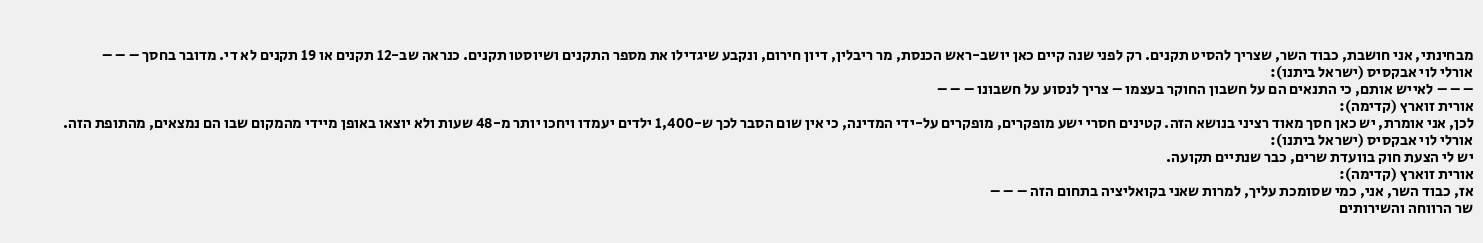מבחינתי, אני חושבת, כבוד השר, שצריך להסיט תקנים. רק לפני שנה קיים כאן יושב-ראש הכנסת, מר ריבלין, דיון חירום, ונקבע שיגדילו את מספר התקנים ושיוסטו תקנים. כנראה שב-12 תקנים או 19 תקנים לא די. מדובר בחסך – – –
אורלי לוי אבקסיס (ישראל ביתנו):
– – – לאייש אותם, כי התנאים הם על חשבון החוקר בעצמו – צריך לנסוע על חשבונו – – –
אורית זוארץ (קדימה):
לכן, אני אומרת, יש כאן חסך מאוד רציני בנושא הזה. קטינים חסרי ישע מופקרים, מופקרים על-ידי המדינה, כי אין שום הסבר לכך ש-1,400 ילדים יעמדו ויחכו יותר מ-48 שעות ולא יוצאו באופן מיידי מהמקום שבו הם נמצאים, מהתופת הזה.
אורלי לוי אבקסיס (ישראל ביתנו):
יש לי הצעת חוק בוועדת שרים, כבר שנתיים תקועה.
אורית זוארץ (קדימה):
אז, כבוד השר, אני, כמי שסומכת עליך, למרות שאני בקואליציה בתחום הזה – – –
שר הרווחה והשירותים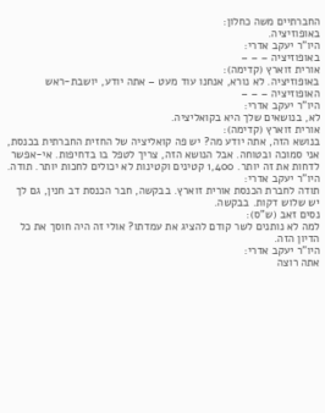החברתיים משה כחלון:
באופוזיציה.
היו"ר יעקב אדרי:
באופוזיציה – – –
אורית זוארץ (קדימה):
באופוזיציה. לא נורא, אנחנו עוד מעט – אתה יודע, יושבת-ראש האופוזיציה – – –
היו"ר יעקב אדרי:
לא, בנושאים שלך היא בקואליציה.
אורית זוארץ (קדימה):
בנושא הזה, אתה יודע מה? יש פה קואליציה של החזית החברתית בכנסת, אני סמוכה ובטוחה. אבל הנושא הזה, צריך לטפל בו בדחיפות. אי-אפשר לדחות את זה יותר. 1,400 קטינים וקטינות לא יכולים לחכות יותר. תודה.
היו"ר יעקב אדרי:
תודה לחברת הכנסת אורית זוארץ. בבקשה, חבר הכנסת דב חנין, גם לך יש שלוש דקות. בבקשה.
נסים זאב (ש"ס):
למה לא נותנים לשר קודם להציג את עמדתו? אולי זה היה חוסך את כל הדיון הזה.
היו"ר יעקב אדרי:
אתה רוצה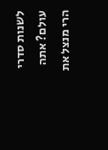לשנות סדרי עולם? אתה הרי מנצל את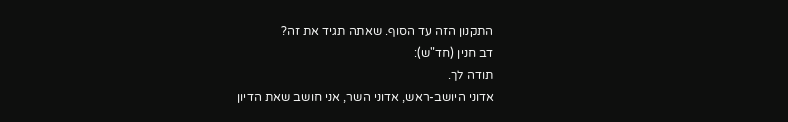התקנון הזה עד הסוף. שאתה תגיד את זה?
דב חנין (חד"ש):
תודה לך.
אדוני היושב-ראש, אדוני השר, אני חושב שאת הדיון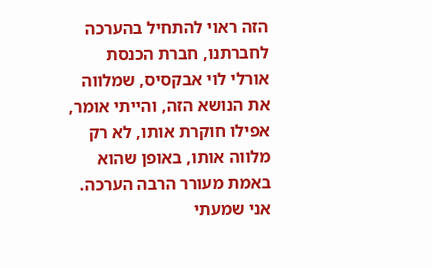הזה ראוי להתחיל בהערכה לחברתנו, חברת הכנסת אורלי לוי אבקסיס, שמלווה את הנושא הזה, והייתי אומר, אפילו חוקרת אותו, לא רק מלווה אותו, באופן שהוא באמת מעורר הרבה הערכה. אני שמעתי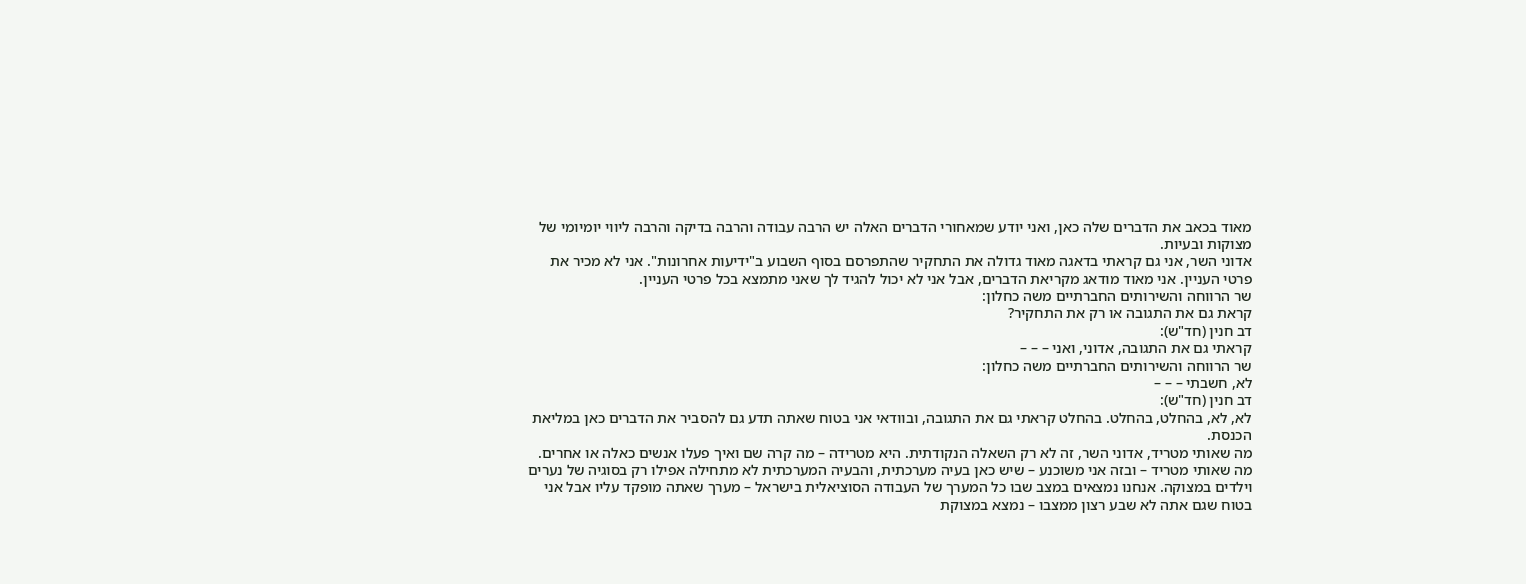מאוד בכאב את הדברים שלה כאן, ואני יודע שמאחורי הדברים האלה יש הרבה עבודה והרבה בדיקה והרבה ליווי יומיומי של מצוקות ובעיות.
אדוני השר, אני גם קראתי בדאגה מאוד גדולה את התחקיר שהתפרסם בסוף השבוע ב"ידיעות אחרונות". אני לא מכיר את פרטי העניין. אני מאוד מודאג מקריאת הדברים, אבל אני לא יכול להגיד לך שאני מתמצא בכל פרטי העניין.
שר הרווחה והשירותים החברתיים משה כחלון:
קראת גם את התגובה או רק את התחקיר?
דב חנין (חד"ש):
קראתי גם את התגובה, אדוני, ואני – – –
שר הרווחה והשירותים החברתיים משה כחלון:
לא, חשבתי – – –
דב חנין (חד"ש):
לא, לא, בהחלט, בהחלט. בהחלט קראתי גם את התגובה, ובוודאי אני בטוח שאתה תדע גם להסביר את הדברים כאן במליאת הכנסת.
מה שאותי מטריד, אדוני השר, זה לא רק השאלה הנקודתית. היא מטרידה – מה קרה שם ואיך פעלו אנשים כאלה או אחרים. מה שאותי מטריד – ובזה אני משוכנע – שיש כאן בעיה מערכתית, והבעיה המערכתית לא מתחילה אפילו רק בסוגיה של נערים וילדים במצוקה. אנחנו נמצאים במצב שבו כל המערך של העבודה הסוציאלית בישראל – מערך שאתה מופקד עליו אבל אני בטוח שגם אתה לא שבע רצון ממצבו – נמצא במצוקת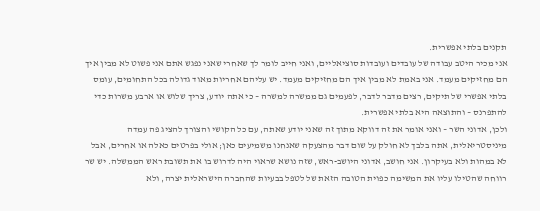תקנים בלתי אפשרית.
אני מכיר היטב עבודה של עובדים ועובדות סוציאליים, ואני חייב לומר לך שאחרי שאני נפגש אתם אני פשוט לא מבין איך הם מחזיקים מעמד. אני באמת לא מבין איך הם מחזיקים מעמד. יש עליהם אחריות מאוד גדולה בכל התחומים, עומס בלתי אפשרי של תיקים, רצים מדבר לדבר, לפעמים גם ממשרה למשרה – כי אתה יודע, צריך שלוש או ארבע משרות כדי להתפרנס – והתוצאה היא בלתי אפשרית.
ולכן, אדוני השר – ואני אומר את זה דווקא מתוך זה שאני יודע שאתה, עם כל הקושי והצורך להציג פה עמדה מיניסטריאלית, אתה בלבך לא חולק על שום דבר מהצעקה שאנחנו משמיעים כאן; אולי בפרטים כאלה או אחרים, אבל לא במהות ולא בעיקרון. אני חושב, אדוני היושב-ראש, שזה נושא שראוי היה לדרוש בו את תשובת ראש הממשלה. יש שר רווחה שהטילו עליו את המשימה כפוית הטובה הזאת של לטפל בבעיות שהחברה הישראלית יצרה, ולא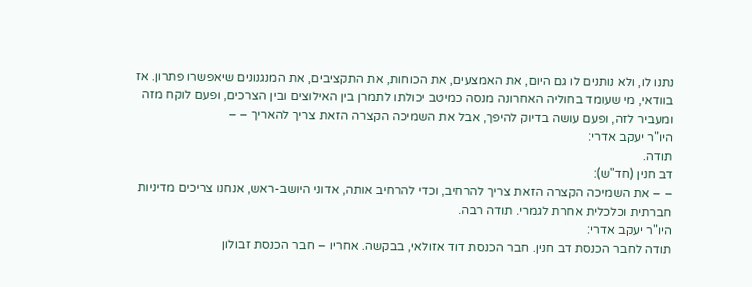נתנו לו, ולא נותנים לו גם היום, את האמצעים, את הכוחות, את התקציבים, את המנגנונים שיאפשרו פתרון. אז בוודאי, מי שעומד בחוליה האחרונה מנסה כמיטב יכולתו לתמרן בין האילוצים ובין הצרכים, ופעם לוקח מזה ומעביר לזה, ופעם עושה בדיוק להיפך, אבל את השמיכה הקצרה הזאת צריך להאריך – –
היו"ר יעקב אדרי:
תודה.
דב חנין (חד"ש):
– – את השמיכה הקצרה הזאת צריך להרחיב, וכדי להרחיב אותה, אדוני היושב-ראש, אנחנו צריכים מדיניות חברתית וכלכלית אחרת לגמרי. תודה רבה.
היו"ר יעקב אדרי:
תודה לחבר הכנסת דב חנין. חבר הכנסת דוד אזולאי, בבקשה. אחריו – חבר הכנסת זבולון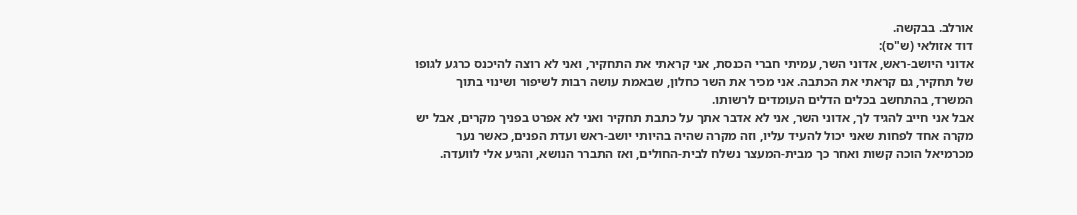אורלב. בבקשה.
דוד אזולאי (ש"ס):
אדוני היושב-ראש, אדוני השר, עמיתי חברי הכנסת, אני קראתי את התחקיר, ואני לא רוצה להיכנס כרגע לגופו של תחקיר, גם קראתי את הכתבה. אני מכיר את השר כחלון, שבאמת עושה רבות לשיפור ושינוי בתוך המשרד, בהתחשב בכלים הדלים העומדים לרשותו.
אבל אני חייב להגיד לך, אדוני השר, אני לא אדבר אתך על כתבת תחקיר ואני לא אפרט בפניך מקרים, אבל יש מקרה אחד לפחות שאני יכול להעיד עליו, וזה מקרה שהיה בהיותי יושב-ראש ועדת הפנים, כאשר נער מכרמיאל הוכה קשות ואחר כך מבית-המעצר נשלח לבית-החולים, ואז התברר הנושא, והגיע אלי לוועדה.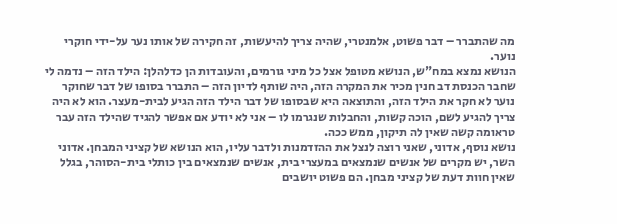מה שהתברר – דבר פשוט, אלמנטרי, שהיה צריך להיעשות, זה חקירה של אותו נער על-ידי חוקרי נוער.
הנושא נמצא במח"ש, הנושא מטופל אצל כל מיני גורמים, והעובדות הן כדלהלן: הילד הזה – נדמה לי שחבר הכנסת דב חנין מכיר את המקרה הזה, היה שותף לדיון הזה – התברר בסופו של דבר שחוקר נוער לא חקר את הילד הזה, והתוצאה היא שבסופו של דבר הילד הזה הגיע לבית-מעצר. הוא לא היה צריך להגיע לשם, הוכה קשות, והחבלות שנגרמו לו – אני לא יודע אם אפשר להגיד שהילד הזה עבר טראומה קשה שאין לה תיקון, ממש ככה.
נושא נוסף, אדוני, שאני רוצה לנצל את ההזדמנות ולדבר עליו, הוא הנושא של קציני המבחן. אדוני השר, יש מקרים של אנשים שנמצאים במעצרי בית, אנשים שנמצאים בין כותלי בית-הסוהר, בגלל שאין חוות דעת של קציני מבחן. הם פשוט יושבים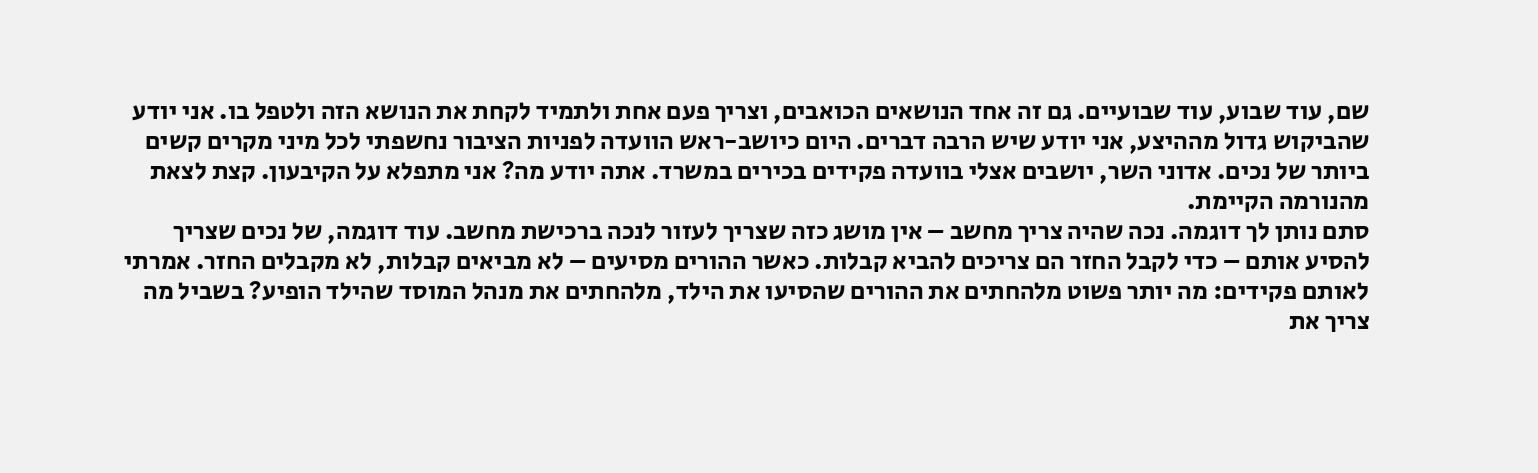שם, עוד שבוע, עוד שבועיים. גם זה אחד הנושאים הכואבים, וצריך פעם אחת ולתמיד לקחת את הנושא הזה ולטפל בו. אני יודע שהביקוש גדול מההיצע, אני יודע שיש הרבה דברים. היום כיושב-ראש הוועדה לפניות הציבור נחשפתי לכל מיני מקרים קשים ביותר של נכים. אדוני השר, יושבים אצלי בוועדה פקידים בכירים במשרד. אתה יודע מה? אני מתפלא על הקיבעון. קצת לצאת מהנורמה הקיימת.
סתם נותן לך דוגמה. נכה שהיה צריך מחשב – אין מושג כזה שצריך לעזור לנכה ברכישת מחשב. עוד דוגמה, של נכים שצריך להסיע אותם – כדי לקבל החזר הם צריכים להביא קבלות. כאשר ההורים מסיעים – לא מביאים קבלות, לא מקבלים החזר. אמרתי לאותם פקידים: מה יותר פשוט מלהחתים את ההורים שהסיעו את הילד, מלהחתים את מנהל המוסד שהילד הופיע? בשביל מה צריך את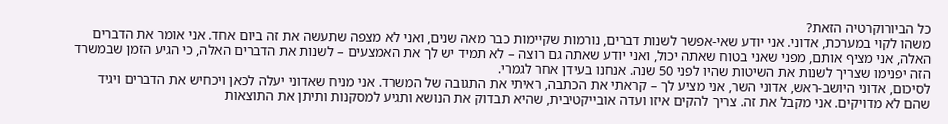כל הביורוקרטיה הזאת?
משהו לקוי במערכת, אדוני. אני יודע שאי-אפשר לשנות דברים, נורמות שקיימות כבר מאה שנים, ואני לא מצפה שתעשה את זה ביום אחד. אני אומר את הדברים האלה, אני מציף אותם, מפני שאני בטוח שאתה יכול, ואני יודע שאתה גם רוצה – לא תמיד יש לך את האמצעים – לשנות את הדברים האלה, כי הגיע הזמן שבמשרד הזה יפנימו שצריך לשנות את השיטות שהיו לפני 50 שנה. אנחנו בעידן אחר לגמרי.
לסיכום, אדוני היושב-ראש, אדוני השר, אני מציע לך – קראתי את הכתבה, ראיתי את התגובה של המשרד. אני מניח שאדוני יעלה לכאן ויכחיש את הדברים ויגיד שהם לא מדויקים. אני מקבל את זה. צריך להקים איזו ועדה אובייקטיבית, שהיא תבדוק את הנושא ותגיע למסקנות ותיתן את התוצאות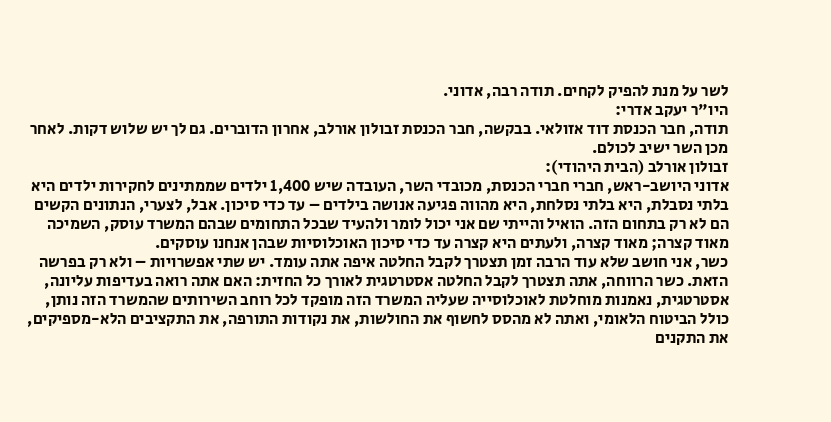לשר על מנת להפיק לקחים. תודה רבה, אדוני.
היו"ר יעקב אדרי:
תודה, חבר הכנסת דוד אזולאי. בבקשה, חבר הכנסת זבולון אורלב, אחרון הדוברים. גם לך יש שלוש דקות. לאחר מכן השר ישיב לכולם.
זבולון אורלב (הבית היהודי):
אדוני היושב-ראש, חברי חברי הכנסת, מכובדי השר, העובדה שיש 1,400 ילדים שממתינים לחקירות ילדים היא בלתי נסבלת, היא בלתי נסלחת, היא מהווה פגיעה אנושה בילדים – עד כדי סיכון. אבל, לצערי, הנתונים הקשים הם לא רק בתחום הזה. הואיל והייתי שם אני יכול לומר ולהעיד שבכל התחומים שבהם המשרד עוסק, השמיכה מאוד קצרה; מאוד קצרה, ולעתים היא קצרה עד כדי סיכון האוכלוסיות שבהן אנחנו עוסקים.
כשר, אני חושב שלא עוד הרבה זמן תצטרך לקבל החלטה איפה אתה עומד. יש שתי אפשרויות – ולא רק בפרשה הזאת. כשר הרווחה, אתה תצטרך לקבל החלטה אסטרטגית לאורך כל החזית: האם אתה רואה בעדיפות עליונה, אסטרטגית, נאמנות מוחלטת לאוכלוסייה שעליה המשרד הזה מופקד לכל רוחב השירותים שהמשרד הזה נותן, כולל הביטוח הלאומי, ואתה לא מהסס לחשוף את החולשות, את נקודות התורפה, את התקציבים הלא-מספיקים, את התקנים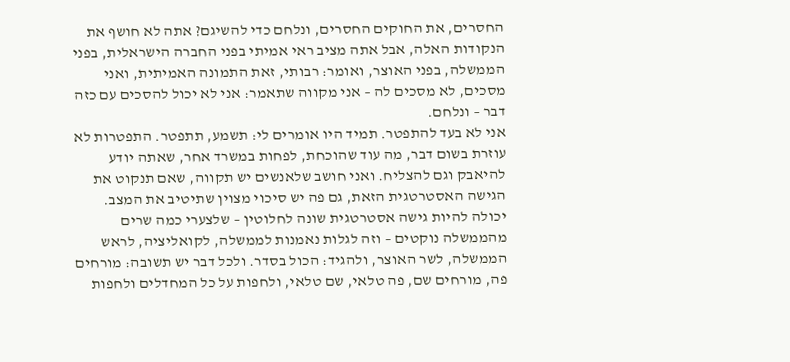החסרים, את החוקים החסרים, ונלחם כדי להשיגם? אתה לא חושף את הנקודות האלה, אבל אתה מציב ראי אמיתי בפני החברה הישראלית, בפני הממשלה, בפני האוצר, ואומר: רבותי, זאת התמונה האמיתית, ואני מסכים, לא מסכים לה – אני מקווה שתאמר: אני לא יכול להסכים עם כזה דבר – ונלחם.
אני לא בעד להתפטר. תמיד היו אומרים לי: תשמע, תתפטר. התפטרות לא עוזרת בשום דבר, מה עוד שהוכחת, לפחות במשרד אחר, שאתה יודע להיאבק וגם להצליח. ואני חושב שלאנשים יש תקווה, שאם תנקוט את הגישה האסטרטגית הזאת, גם פה יש סיכוי מצוין שתיטיב את המצב.
יכולה להיות גישה אסטרטגית שונה לחלוטין – שלצערי כמה שרים מהממשלה נוקטים – וזה לגלות נאמנות לממשלה, לקואליציה, לראש הממשלה, לשר האוצר, ולהגיד: הכול בסדר. ולכל דבר יש תשובה: מורחים פה, מורחים שם, פה טלאי, שם טלאי, ולחפות על כל המחדלים ולחפות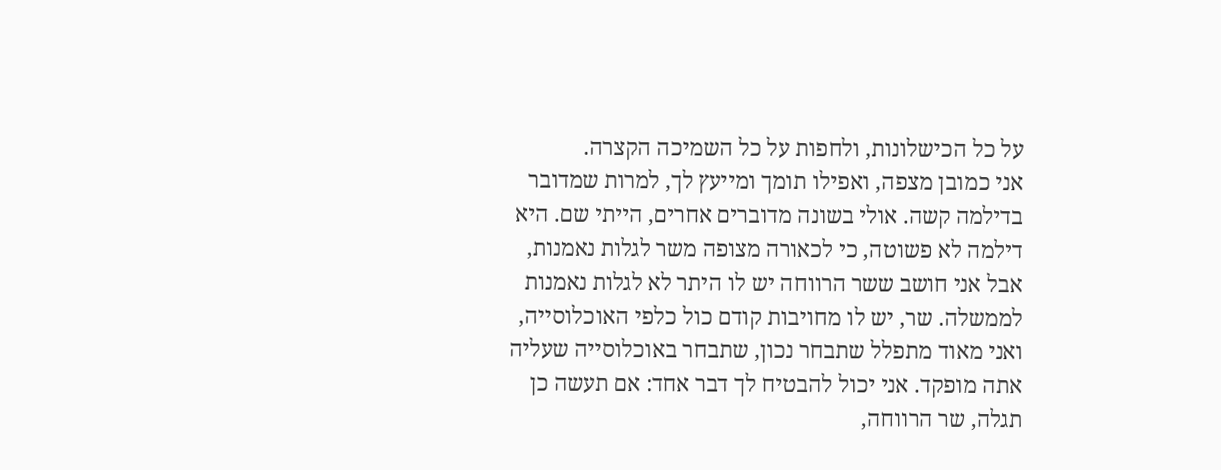על כל הכישלונות, ולחפות על כל השמיכה הקצרה.
אני כמובן מצפה, ואפילו תומך ומייעץ לך, למרות שמדובר בדילמה קשה. אולי בשונה מדוברים אחרים, הייתי שם. היא דילמה לא פשוטה, כי לכאורה מצופה משר לגלות נאמנות, אבל אני חושב ששר הרווחה יש לו היתר לא לגלות נאמנות לממשלה. שר, יש לו מחויבות קודם כול כלפי האוכלוסייה, ואני מאוד מתפלל שתבחר נכון, שתבחר באוכלוסייה שעליה אתה מופקד. אני יכול להבטיח לך דבר אחד: אם תעשה כן תגלה, שר הרווחה,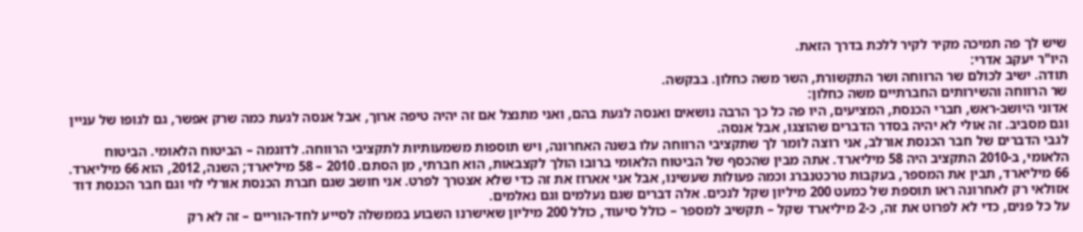שיש לך פה תמיכה מקיר לקיר ללכת בדרך הזאת.
היו"ר יעקב אדרי:
תודה. ישיב לכולם שר הרווחה ושר התקשורת, השר משה כחלון. בבקשה.
שר הרווחה והשירותים החברתיים משה כחלון:
אדוני היושב-ראש, חברי הכנסת, המציעים, היו פה כל כך הרבה נושאים ואנסה לגעת בהם, ואני מתנצל אם זה יהיה טיפה ארוך, אבל אנסה לגעת כמה שרק אפשר, גם לגופו של עניין וגם מסביב. זה אולי לא יהיה בסדר הדברים שהוצגו, אבל אנסה.
לגבי הדברים של חבר הכנסת אורלב, אני רוצה לומר לך שתקציבי הרווחה עלו בשנה האחרונה, ויש תוספות משמעותיות לתקציבי הרווחה. לדוגמה – הביטוח הלאומי. הביטוח הלאומי, ב-2010 התקציב היה 58 מיליארד. אתה מבין שהכסף של הביטוח הלאומי ברובו הולך לקצבאות, הוא חברתי, מן הסתם. 2010 – 58 מיליארד; השנה, 2012, הוא 66 מיליארד. 66 מיליארד, תבין את המספר, בעקבות טרכטנברג וכמה פעולות שעשינו, אבל אני אארוז את זה כדי שלא אצטרך לפרט. אני חושב שגם חברת הכנסת אורלי לוי וגם חבר הכנסת דוד אזולאי רק לאחרונה ראו תוספת של כמעט 200 מיליון שקל לנכים. אלה דברים שגם נעלמים וגם נאלמים.
על כל פנים, כדי לא לפרוט את זה, כ-2 מיליארד שקל – תקשיב למספר – כולל סיעוד, כולל 200 מיליון שאישרנו השבוע בממשלה לסייע לחד-הוריים – זה לא רק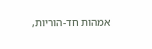אמהות חד-הוריות,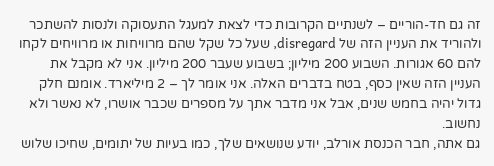זה גם חד-הוריים – לשנתיים הקרובות כדי לצאת למעגל התעסוקה ולנסות להשתכר ולהוריד את העניין הזה של disregard, שעל כל שקל שהם מרוויחות או מרוויחים לקחו להם 60 אגורות. השבוע 200 מיליון; בשבוע שעבר 200 מיליון. אני לא מקבל את העניין הזה שאין כסף, בטח בדברים האלה. אני אומר לך – 2 מיליארד. אומנם חלק גדול יהיה בחמש שנים, אבל אני מדבר אתך על מספרים שכבר אושרו, לא נאשר ולא נחשוב.
גם אתה, חבר הכנסת אורלב, יודע שנושאים שלך, כמו בעיות של יתומים, שחיכו שלוש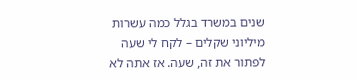שנים במשרד בגלל כמה עשרות מיליוני שקלים – לקח לי שעה לפתור את זה, שעה. אז אתה לא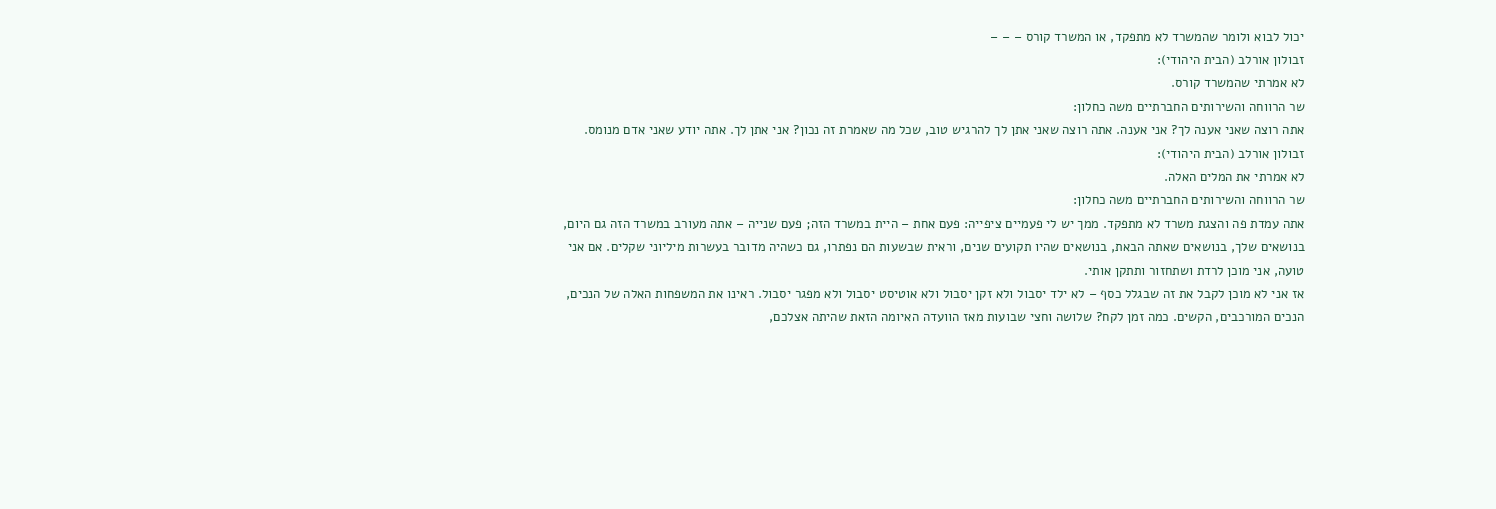יכול לבוא ולומר שהמשרד לא מתפקד, או המשרד קורס – – –
זבולון אורלב (הבית היהודי):
לא אמרתי שהמשרד קורס.
שר הרווחה והשירותים החברתיים משה כחלון:
אתה רוצה שאני אענה לך? אני אענה. אתה רוצה שאני אתן לך להרגיש טוב, שכל מה שאמרת זה נכון? אני אתן לך. אתה יודע שאני אדם מנומס.
זבולון אורלב (הבית היהודי):
לא אמרתי את המלים האלה.
שר הרווחה והשירותים החברתיים משה כחלון:
אתה עמדת פה והצגת משרד לא מתפקד. ממך יש לי פעמיים ציפייה: פעם אחת – היית במשרד הזה; פעם שנייה – אתה מעורב במשרד הזה גם היום, בנושאים שלך, בנושאים שאתה הבאת, בנושאים שהיו תקועים שנים, וראית שבשעות הם נפתרו, גם כשהיה מדובר בעשרות מיליוני שקלים. אם אני טועה, אני מוכן לרדת ושתחזור ותתקן אותי.
אז אני לא מוכן לקבל את זה שבגלל כסף – לא ילד יסבול ולא זקן יסבול ולא אוטיסט יסבול ולא מפגר יסבול. ראינו את המשפחות האלה של הנכים, הנכים המורכבים, הקשים. כמה זמן לקח? שלושה וחצי שבועות מאז הוועדה האיומה הזאת שהיתה אצלכם,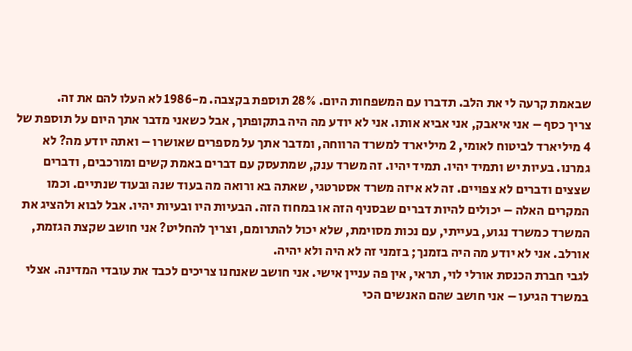שבאמת קרעה לי את הלב. תדברו עם המשפחות היום. 28% תוספת בקצבה. מ-1986 לא העלו להם את זה.
צריך כסף – אני איאבק, אני אביא אותו. אני לא יודע מה היה בתקופתך, אבל כשאני מדבר אתך היום על תוספת של 4 מיליארד לביטוח לאומי, 2 מיליארד למשרד הרווחה, ומדבר אתך על מספרים שאושרו – ואתה יודע מה? לא גמרנו. בעיות יש ותמיד יהיו. תמיד יהיו. זה משרד ענק, שמתעסק עם דברים באמת קשים ומורכבים, ודברים שצצים ודברים לא צפויים. זה לא איזה משרד אסטרטגי, שאתה בא ורואה מה בעוד שנה ובעוד שנתיים. וכמו המקרים האלה – יכולים להיות דברים שבסניף הזה או במחוז הזה. הבעיות היו ובעיות יהיו. אבל לבוא ולהציג את המשרד כמשרד נגוע, בעייתי, עם נכות מסוימת, שלא יכול להתרומם, וצריך להחליט? אני חושב שקצת הגזמת, אורלב. אני לא יודע מה היה בזמנך; בזמני זה לא היה ולא יהיה.
לגבי חברת הכנסת אורלי לוי, תראי, אין פה עניין אישי. אני חושב שאנחנו צריכים לכבד את עובדי המדינה. אצלי במשרד הגיעו – אני חושב שהם האנשים הכי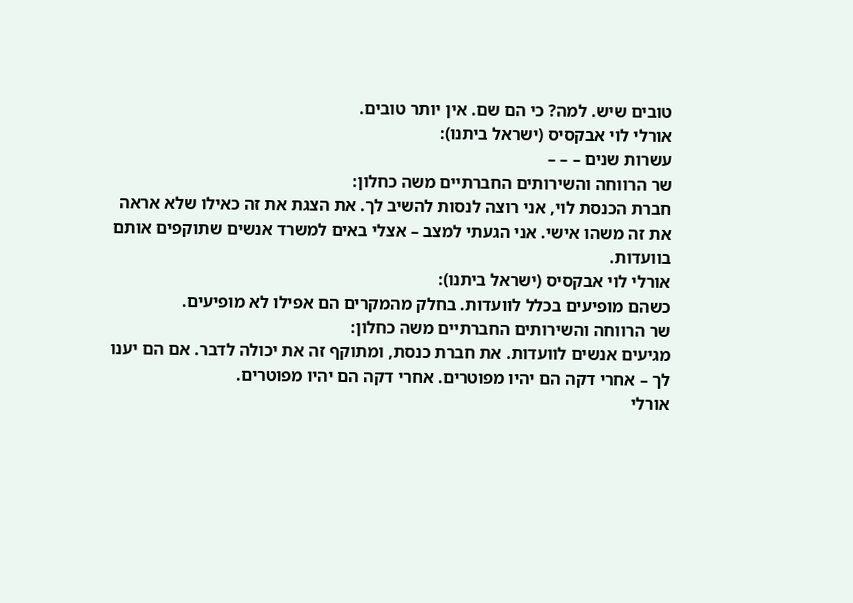טובים שיש. למה? כי הם שם. אין יותר טובים.
אורלי לוי אבקסיס (ישראל ביתנו):
עשרות שנים – – –
שר הרווחה והשירותים החברתיים משה כחלון:
חברת הכנסת לוי, אני רוצה לנסות להשיב לך. את הצגת את זה כאילו שלא אראה את זה משהו אישי. אני הגעתי למצב – אצלי באים למשרד אנשים שתוקפים אותם בוועדות.
אורלי לוי אבקסיס (ישראל ביתנו):
כשהם מופיעים בכלל לוועדות. בחלק מהמקרים הם אפילו לא מופיעים.
שר הרווחה והשירותים החברתיים משה כחלון:
מגיעים אנשים לוועדות. את חברת כנסת, ומתוקף זה את יכולה לדבר. אם הם יענו לך – אחרי דקה הם יהיו מפוטרים. אחרי דקה הם יהיו מפוטרים.
אורלי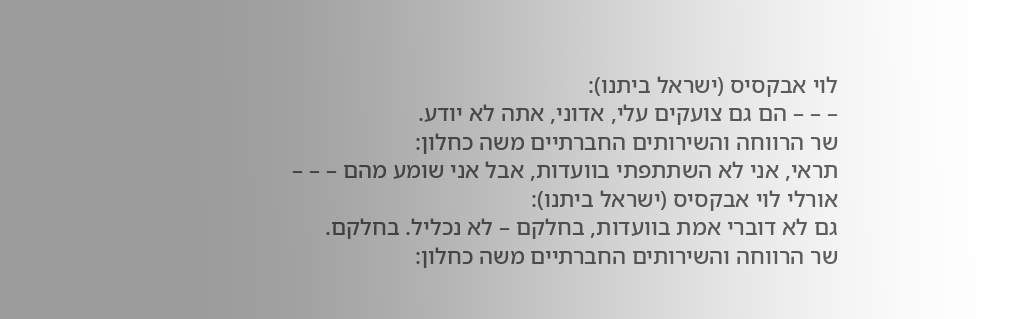לוי אבקסיס (ישראל ביתנו):
– – – הם גם צועקים עלי, אדוני, אתה לא יודע.
שר הרווחה והשירותים החברתיים משה כחלון:
תראי, אני לא השתתפתי בוועדות, אבל אני שומע מהם – – –
אורלי לוי אבקסיס (ישראל ביתנו):
גם לא דוברי אמת בוועדות, בחלקם – לא נכליל. בחלקם.
שר הרווחה והשירותים החברתיים משה כחלון: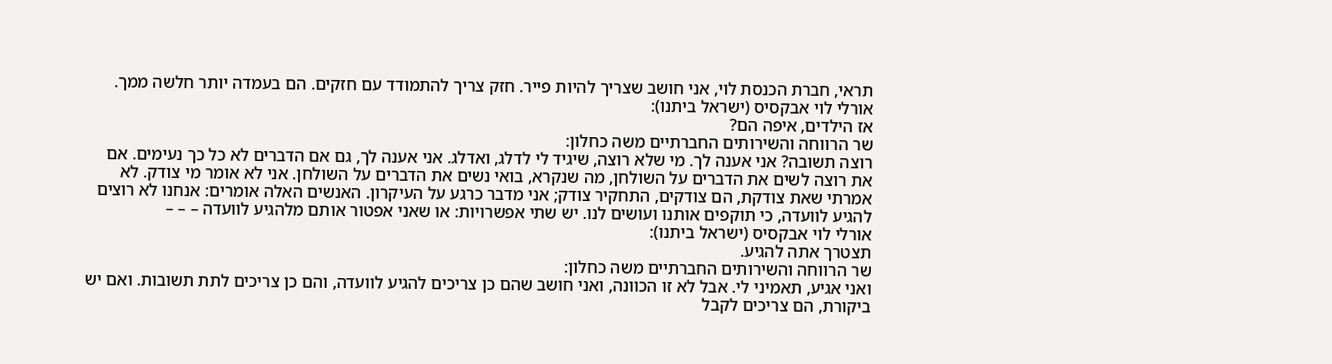תראי, חברת הכנסת לוי, אני חושב שצריך להיות פייר. חזק צריך להתמודד עם חזקים. הם בעמדה יותר חלשה ממך.
אורלי לוי אבקסיס (ישראל ביתנו):
אז הילדים, איפה הם?
שר הרווחה והשירותים החברתיים משה כחלון:
רוצה תשובה? אני אענה לך. מי שלא רוצה, שיגיד לי לדלג, ואדלג. אני אענה לך, גם אם הדברים לא כל כך נעימים. אם את רוצה לשים את הדברים על השולחן, מה שנקרא, בואי נשים את הדברים על השולחן. אני לא אומר מי צודק. לא אמרתי שאת צודקת, הם צודקים, התחקיר צודק; אני מדבר כרגע על העיקרון. האנשים האלה אומרים: אנחנו לא רוצים להגיע לוועדה, כי תוקפים אותנו ועושים לנו. יש שתי אפשרויות: או שאני אפטור אותם מלהגיע לוועדה – – –
אורלי לוי אבקסיס (ישראל ביתנו):
תצטרך אתה להגיע.
שר הרווחה והשירותים החברתיים משה כחלון:
ואני אגיע, תאמיני לי. אבל לא זו הכוונה, ואני חושב שהם כן צריכים להגיע לוועדה, והם כן צריכים לתת תשובות. ואם יש ביקורת, הם צריכים לקבל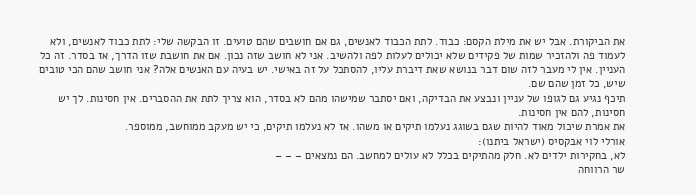את הביקורת. אבל יש את מילת הקסם: כבוד. לתת הכבוד לאנשים, גם אם חושבים שהם טועים. זו הבקשה שלי: לתת כבוד לאנשים, ולא לעמוד פה ולהזכיר שמות של פקידים שלא יכולים לעלות לפה ולהשיב. אני לא חושב שזה נכון. אם את חושבת שזו הדרך, אז בסדר. זה כל העניין. אין לי מעבר לזה שום דבר בנושא שאת דיברת עליו, להסתכל על זה באישי. יש בעיה עם האנשים אלה? אני חושב שהם הכי טובים שיש, כל זמן שהם שם.
תיכף נגיע גם לגופו של עניין ונבצע את הבדיקה, ואם יסתבר שמישהו מהם לא בסדר, הוא צריך לתת את ההסברים. אין חסינות. לך יש חסינות, להם אין חסינות.
את אמרת שיכול מאוד להיות שגם בשוגג נעלמו תיקים או משהו. אז לא נעלמו תיקים, כי יש מעקב ממוחשב, ממוספר.
אורלי לוי אבקסיס (ישראל ביתנו):
לא, בחקירות ילדים לא. חלק מהתיקים בכלל לא עולים למחשב. הם נמצאים – – –
שר הרווחה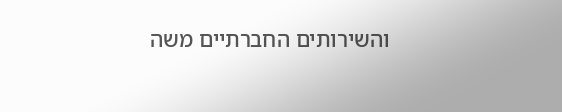והשירותים החברתיים משה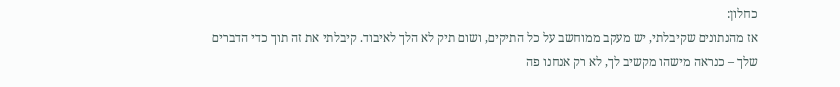כחלון:
אז מהנתונים שקיבלתי, יש מעקב ממוחשב על כל התיקים, ושום תיק לא הלך לאיבוד. קיבלתי את זה תוך כדי הדברים שלך – כנראה מישהו מקשיב לך, לא רק אנחנו פה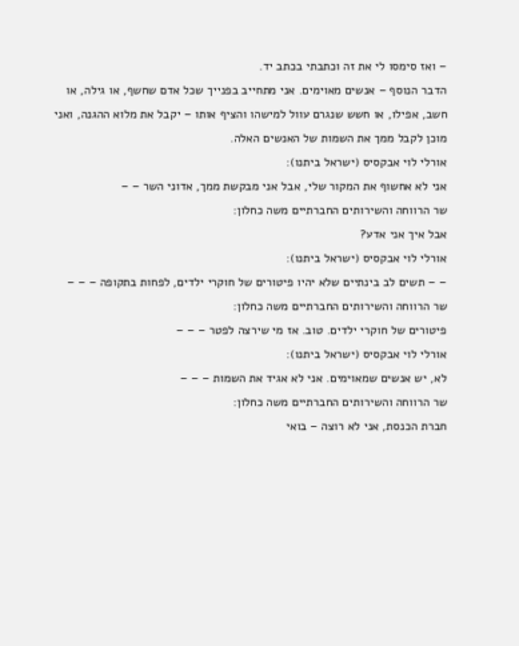– ואז סימסו לי את זה וכתבתי בכתב יד.
הדבר הנוסף – אנשים מאוימים. אני מתחייב בפנייך שכל אדם שחשף, או גילה, או חשב, אפילו, או חשש שנגרם עוול למישהו והציף אותו – יקבל את מלוא ההגנה, ואני מוכן לקבל ממך את השמות של האנשים האלה.
אורלי לוי אבקסיס (ישראל ביתנו):
אני לא אחשוף את המקור שלי, אבל אני מבקשת ממך, אדוני השר – –
שר הרווחה והשירותים החברתיים משה כחלון:
אבל איך אני אדע?
אורלי לוי אבקסיס (ישראל ביתנו):
– – תשים לב בינתיים שלא יהיו פיטורים של חוקרי ילדים, לפחות בתקופה – – –
שר הרווחה והשירותים החברתיים משה כחלון:
פיטורים של חוקרי ילדים. טוב. אז מי שירצה לפטר – – –
אורלי לוי אבקסיס (ישראל ביתנו):
לא, יש אנשים שמאוימים. אני לא אגיד את השמות – – –
שר הרווחה והשירותים החברתיים משה כחלון:
חברת הכנסת, אני לא רוצה – בואי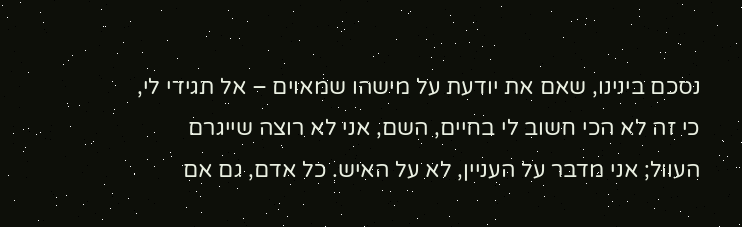נסכם בינינו, שאם את יודעת על מישהו שמאוים – אל תגידי לי, כי זה לא הכי חשוב לי בחיים, השם, אני לא רוצה שייגרם העוול; אני מדבר על העניין, לא על האיש. כל אדם, גם אם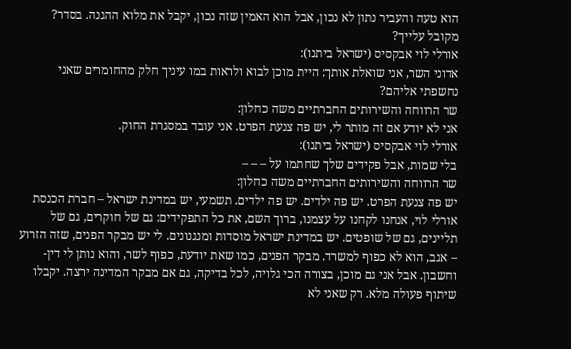הוא טעה והעביר נתון לא נכון, אבל הוא האמין שזה נכון, יקבל את מלוא ההגנה. בסדר? מקובל עלייך?
אורלי לוי אבקסיס (ישראל ביתנו):
אדוני השר, אני שואלת אותך: היית מוכן לבוא ולראות במו עיניך חלק מהחומרים שאני נחשפתי אליהם?
שר הרווחה והשירותים החברתיים משה כחלון:
אני לא יודע אם זה מותר לי, יש פה צנעת הפרט. אני עובד במסגרת החוק.
אורלי לוי אבקסיס (ישראל ביתנו):
בלי שמות, אבל פקידים שלך שחתמו על – – –
שר הרווחה והשירותים החברתיים משה כחלון:
יש פה צנעת הפרט. יש פה ילדים. יש פה ילדים. תשמעי, יש במדינת ישראל – חברת הכנסת אורלי לוי, אנחנו לקחנו על עצמנו, ברוך השם, את כל התפקידים: גם של חוקרים, גם של תליינים, גם של שופטים. יש במדינת ישראל מוסדות ומנגנונים. לי יש מבקר הפנים, שזה הזרוע – אגב, הוא לא כפוף למשרד. מבקר הפנים, כמו שאת יודעת, כפוף לשר, והוא נותן לי דין-וחשבון. אבל אני גם מוכן, בצורה הכי גלויה, לכל בדיקה, גם אם מבקר המדינה ירצה. יקבלו שיתוף פעולה מלא. רק שאני לא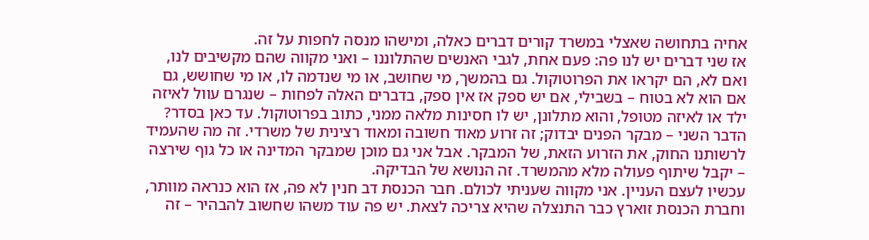אחיה בתחושה שאצלי במשרד קורים דברים כאלה, ומישהו מנסה לחפות על זה.
אז שני דברים יש לנו פה: פעם אחת, לגבי האנשים שהתלוננו – ואני מקווה שהם מקשיבים לנו, ואם לא, הם יקראו את הפרוטוקול. גם בהמשך, מי שחושב, או מי שנדמה לו, או מי שחושש, גם אם הוא לא בטוח – בשבילי, אם יש ספק אז אין ספק, בדברים האלה לפחות – שנגרם עוול לאיזה ילד או לאיזה מטופל, והוא מתלונן, יש לו חסינות מלאה ממני, כתוב בפרוטוקול. עד כאן בסדר?
הדבר השני – מבקר הפנים יבדוק; זה זרוע מאוד חשובה ומאוד רצינית של משרדי. זה מה שהעמיד לרשותנו החוק, את הזרוע הזאת, של המבקר. אבל אני גם מוכן שמבקר המדינה או כל גוף שירצה – יקבל שיתוף פעולה מלא מהמשרד. זה הנושא של הבדיקה.
עכשיו לעצם העניין. אני מקווה שעניתי לכולם. חבר הכנסת דב חנין לא פה, אז הוא כנראה מוותר, וחברת הכנסת זוארץ כבר התנצלה שהיא צריכה לצאת. יש פה עוד משהו שחשוב להבהיר – זה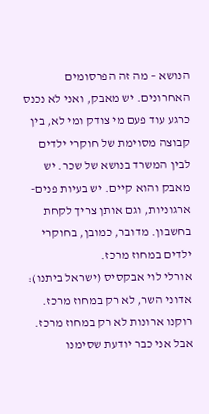הנושא – מה זה הפרסומים האחרונים. יש מאבק, ואני לא נכנס כרגע עוד פעם מי צודק ומי לא, בין קבוצה מסוימת של חוקרי ילדים לבין המשרד בנושא של שכר. יש מאבק והוא קיים. יש בעיות פנים-ארגוניות, וגם אותן צריך לקחת בחשבון. מדובר, כמובן, בחוקרי ילדים במחוז מרכז.
אורלי לוי אבקסיס (ישראל ביתנו):
אדוני השר, לא רק במחוז מרכז. רוקנו ארונות לא רק במחוז מרכז. אבל אני כבר יודעת שסימנו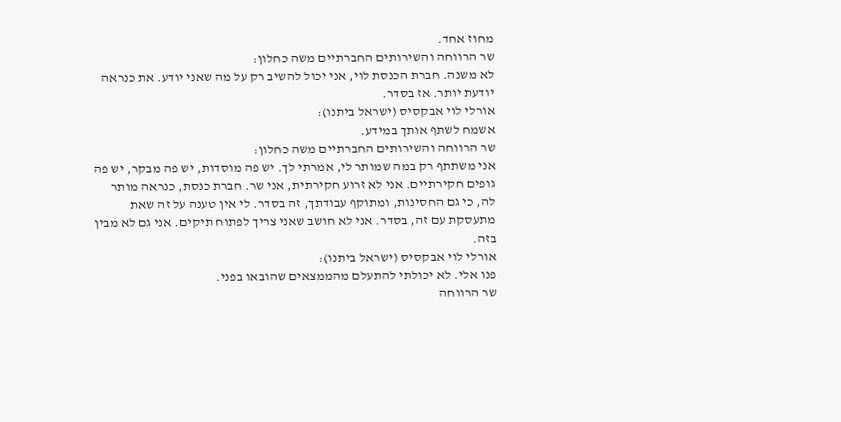מחוז אחד.
שר הרווחה והשירותים החברתיים משה כחלון:
לא משנה. חברת הכנסת לוי, אני יכול להשיב רק על מה שאני יודע. את כנראה יודעת יותר. אז בסדר.
אורלי לוי אבקסיס (ישראל ביתנו):
אשמח לשתף אותך במידע.
שר הרווחה והשירותים החברתיים משה כחלון:
אני משתתף רק במה שמותר לי, אמרתי לך. יש פה מוסדות, יש פה מבקר, יש פה גופים חקירתיים. אני לא זרוע חקירתית, אני שר. חברת כנסת, כנראה מותר לה, כי גם החסינות, ומתוקף עבודתך, זה בסדר. לי אין טענה על זה שאת מתעסקת עם זה, בסדר. אני לא חושב שאני צריך לפתוח תיקים. אני גם לא מבין בזה.
אורלי לוי אבקסיס (ישראל ביתנו):
פנו אלי. לא יכולתי להתעלם מהממצאים שהובאו בפני.
שר הרווחה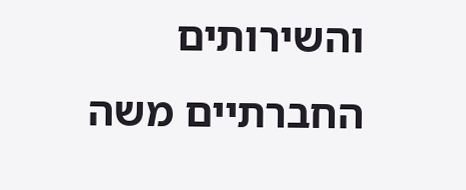והשירותים החברתיים משה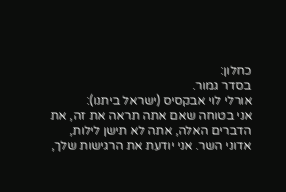כחלון:
בסדר גמור.
אורלי לוי אבקסיס (ישראל ביתנו):
אני בטוחה שאם אתה תראה את זה, את הדברים האלה, אתה לא תישן לילות, אדוני השר. אני יודעת את הרגישות שלך,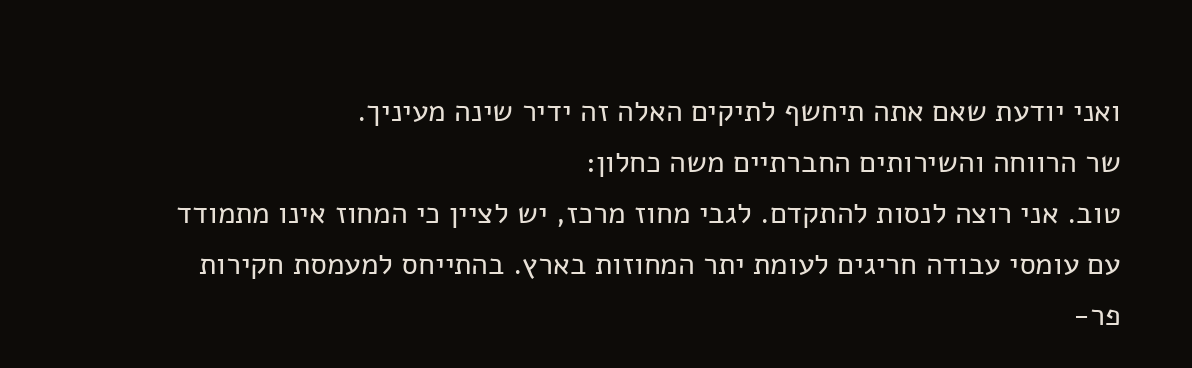ואני יודעת שאם אתה תיחשף לתיקים האלה זה ידיר שינה מעיניך.
שר הרווחה והשירותים החברתיים משה כחלון:
טוב. אני רוצה לנסות להתקדם. לגבי מחוז מרכז, יש לציין כי המחוז אינו מתמודד עם עומסי עבודה חריגים לעומת יתר המחוזות בארץ. בהתייחס למעמסת חקירות פר-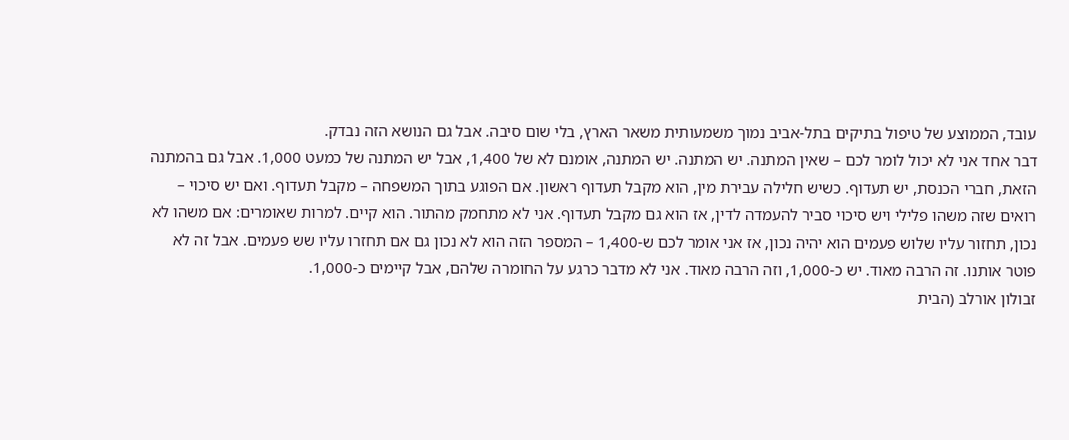עובד, הממוצע של טיפול בתיקים בתל-אביב נמוך משמעותית משאר הארץ, בלי שום סיבה. אבל גם הנושא הזה נבדק.
דבר אחד אני לא יכול לומר לכם – שאין המתנה. יש המתנה. יש המתנה, אומנם לא של 1,400, אבל יש המתנה של כמעט 1,000. אבל גם בהמתנה הזאת, חברי הכנסת, יש תעדוף. כשיש חלילה עבירת מין, הוא מקבל תעדוף ראשון. אם הפוגע בתוך המשפחה – מקבל תעדוף. ואם יש סיכוי – רואים שזה משהו פלילי ויש סיכוי סביר להעמדה לדין, אז הוא גם מקבל תעדוף. אני לא מתחמק מהתור. הוא קיים. למרות שאומרים: אם משהו לא נכון, תחזור עליו שלוש פעמים הוא יהיה נכון, אז אני אומר לכם ש-1,400 – המספר הזה הוא לא נכון גם אם תחזרו עליו שש פעמים. אבל זה לא פוטר אותנו. זה הרבה מאוד. יש כ-1,000, וזה הרבה מאוד. אני לא מדבר כרגע על החומרה שלהם, אבל קיימים כ-1,000.
זבולון אורלב (הבית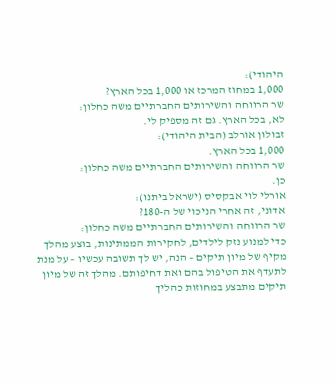היהודי):
1,000 במחוז המרכז או 1,000 בכל הארץ?
שר הרווחה והשירותים החברתיים משה כחלון:
לא, בכל הארץ. גם זה מספיק לי.
זבולון אורלב (הבית היהודי):
1,000 בכל הארץ.
שר הרווחה והשירותים החברתיים משה כחלון:
כן.
אורלי לוי אבקסיס (ישראל ביתנו):
אדוני, זה אחרי הניכוי של ה-180?
שר הרווחה והשירותים החברתיים משה כחלון:
כדי למנוע נזק לילדים, לחקירות הממתינות, בוצע מהלך מקיף של מיון תיקים – הנה, יש לך תשובה עכשיו – על מנת לתעדף את הטיפול בהם ואת דחיפותם. מהלך זה של מיון תיקים מתבצע במחוזות כהליך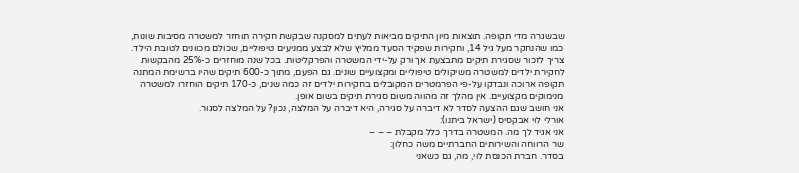שבשגרה מדי תקופה. תוצאות מיון התיקים מביאות לעתים למסקנה שבקשת חקירה תוחזר למשטרה מסיבות שונות, כמו שהנחקר מעל גיל 14, וחקירות שפקיד הסעד ממליץ שלא לבצע ממניעים טיפוליים, שכולם מכוונים לטובת הילד. צריך לזכור שסגירת תיקים מתבצעת אך ורק על-ידי המשטרה והפרקליטות. בכל שנה מוחזרים כ-25% מהבקשות לחקירת ילדים למשטרה משיקולים טיפוליים ומקצועיים שונים. גם הפעם, מתוך כ-600 תיקים שהיו ברשימת המתנה תקופה ארוכה ונבדקו על-פי הפרמטרים המקובלים בחקירות ילדים זה כמה שנים, כ-170 תיקים הוחזרו למשטרה מנימוקים מקצועיים. אין מהלך זה מהווה משום סגירת תיקים בשום אופן.
אני חושב שגם ההצעה לסדר לא דיברה על סגירה, היא דיברה על המלצה, נכון? על המלצה לסגור.
אורלי לוי אבקסיס (ישראל ביתנו):
אני אגיד לך מה. המשטרה בדרך כלל מקבלת – – –
שר הרווחה והשירותים החברתיים משה כחלון:
בסדר. חברת הכנסת לוי, מה, גם כשאני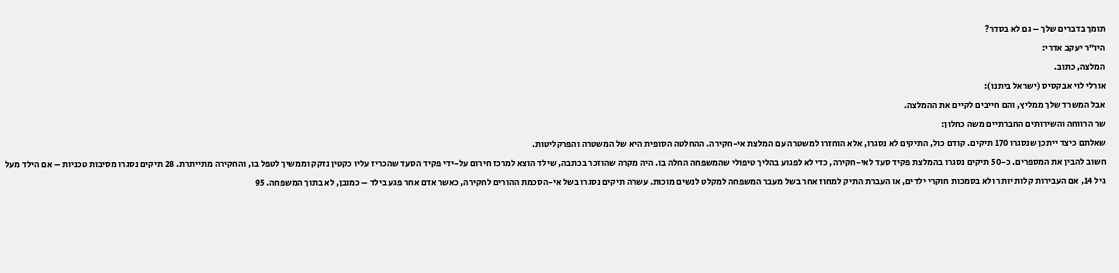תומך בדברים שלך – גם לא בסדר?
היו"ר יעקב אדרי:
המלצה, כתוב.
אורלי לוי אבקסיס (ישראל ביתנו):
אבל המשרד שלך ממליץ, והם חייבים לקיים את ההמלצה.
שר הרווחה והשירותים החברתיים משה כחלון:
שאלתם כיצד ייתכן שנסגרו 170 תיקים. קודם כול, התיקים לא נסגרו, אלא הוחזרו למשטרה עם המלצת אי-חקירה. ההחלטה הסופית היא של המשטרה והפרקליטות.
חשוב להבין את המספרים. כ-50 תיקים נסגרו בהמלצת פקיד סעד לאי-חקירה, כדי לא לפגוע בהליך טיפולי שהמשפחה החלה בו. היה מקרה שהוזכר בכתבה, שילד הוצא למרכז חירום על-ידי פקיד הסעד שהכריז עליו כקטין נזקק וממשיך לטפל בו, והחקירה מתייתרת. 28 תיקים נסגרו מסיבות טכניות – אם הילד מעל גיל 14, אם העבירות קלות יותר ולא בסמכות חוקרי ילדים, או העברת התיק למחוז אחר בשל מעבר המשפחה למקלט לנשים מוכות. עשרה תיקים נסגרו בשל אי-הסכמת ההורים לחקירה, כאשר אדם אחר פגע בילד – כמובן, לא בתוך המשפחה. 95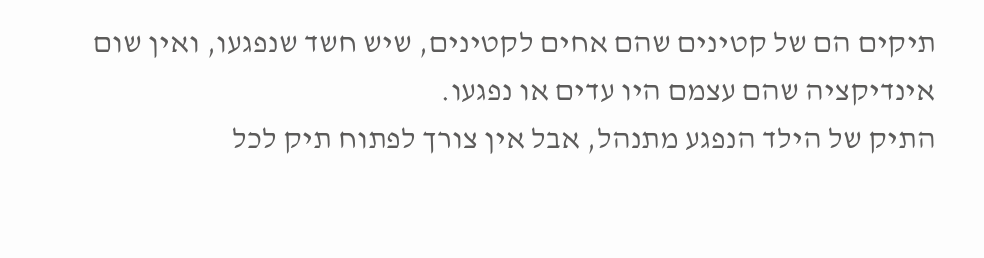תיקים הם של קטינים שהם אחים לקטינים, שיש חשד שנפגעו, ואין שום אינדיקציה שהם עצמם היו עדים או נפגעו.
התיק של הילד הנפגע מתנהל, אבל אין צורך לפתוח תיק לכל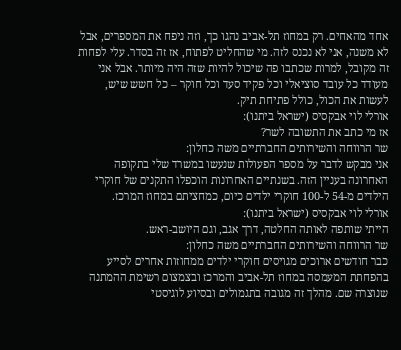אחד מהאחים. רק במחוז תל-אביב נהגו כך, וזה ניפח את המספרים, אבל לא משנה, אני לא נכנס לזה. מי שהחליט לפתוח, אז זה בסדר. עלי לפחות זה מקובל, למרות שכתבו פה שיכול להיות שזה היה מיותר. אבל אני מעודד כל עובד סוציאלי וכל פקיד סעד וכל חוקר – כל חשש שיש, לעשות את הכול, כולל פתיחת תיק.
אורלי לוי אבקסיס (ישראל ביתנו):
אז מי כתב את התשובה לשר?
שר הרווחה והשירותים החברתיים משה כחלון:
אני מבקש לדבר על מספר הפעולות שנעשו במשרד שלי בתקופה האחרונה בעניין הזה. בשנתיים האחרונות הוכפלו התקנים של חוקרי הילדים מ-54 ל-100 חוקרי ילדים כיום, כמחציתם במחוז המרכז.
אורלי לוי אבקסיס (ישראל ביתנו):
הייתי שותפה לאותה החלטה, דרך אגב, וגם היושב-ראש.
שר הרווחה והשירותים החברתיים משה כחלון:
כבר חודשים ארוכים מגויסים חוקרי ילדים ממחוזות אחרים לסייע בהפחתת המעמסה במחוז תל-אביב והמרכז ובצמצום רשימת ההמתנה שנוצרה שם. מהלך זה מגובה בתגמולים ובסיוע לוגיסטי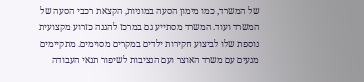של המשרד, כמו מימון הסעה במוניות, הקצאת רכבי הסעה של המשרד ועוד. המשרד מסתייע גם במרכז להגנה כזרוע מקצועית נוספת שלו לביצוע חקירות ילדים במקרים מסוימים. מתקיימים מגעים עם משרד האוצר ועם הנציבות לשיפור תנאי העבודה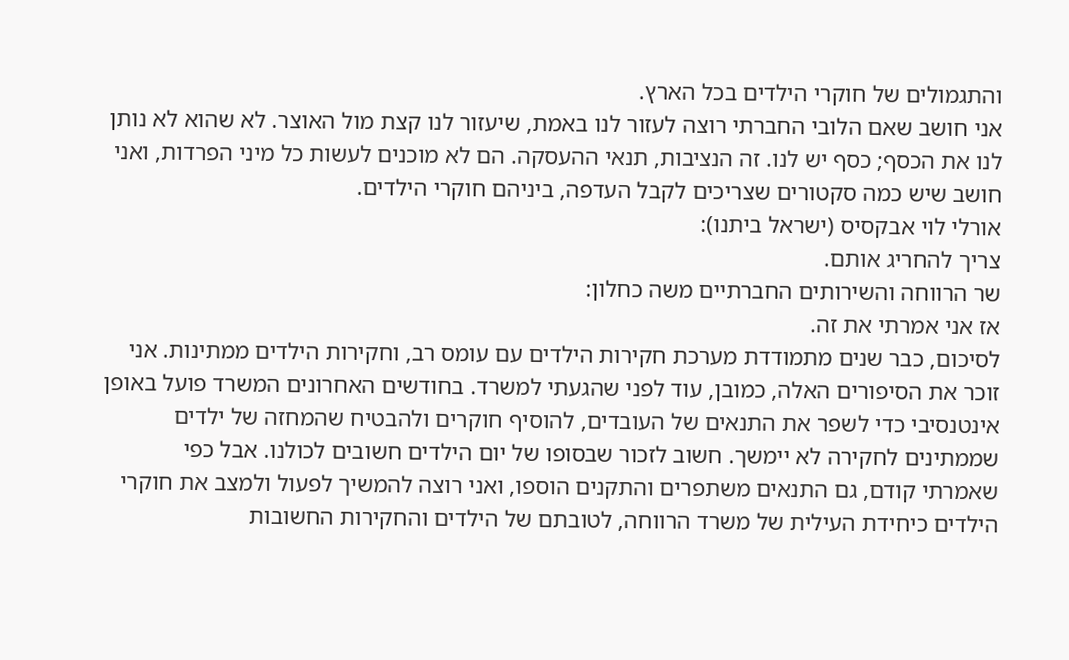והתגמולים של חוקרי הילדים בכל הארץ.
אני חושב שאם הלובי החברתי רוצה לעזור לנו באמת, שיעזור לנו קצת מול האוצר. לא שהוא לא נותן לנו את הכסף; כסף יש לנו. זה הנציבות, תנאי ההעסקה. הם לא מוכנים לעשות כל מיני הפרדות, ואני חושב שיש כמה סקטורים שצריכים לקבל העדפה, ביניהם חוקרי הילדים.
אורלי לוי אבקסיס (ישראל ביתנו):
צריך להחריג אותם.
שר הרווחה והשירותים החברתיים משה כחלון:
אז אני אמרתי את זה.
לסיכום, כבר שנים מתמודדת מערכת חקירות הילדים עם עומס רב, וחקירות הילדים ממתינות. אני זוכר את הסיפורים האלה, כמובן, עוד לפני שהגעתי למשרד. בחודשים האחרונים המשרד פועל באופן אינטנסיבי כדי לשפר את התנאים של העובדים, להוסיף חוקרים ולהבטיח שהמחזה של ילדים שממתינים לחקירה לא יימשך. חשוב לזכור שבסופו של יום הילדים חשובים לכולנו. אבל כפי שאמרתי קודם, גם התנאים משתפרים והתקנים הוספו, ואני רוצה להמשיך לפעול ולמצב את חוקרי הילדים כיחידת העילית של משרד הרווחה, לטובתם של הילדים והחקירות החשובות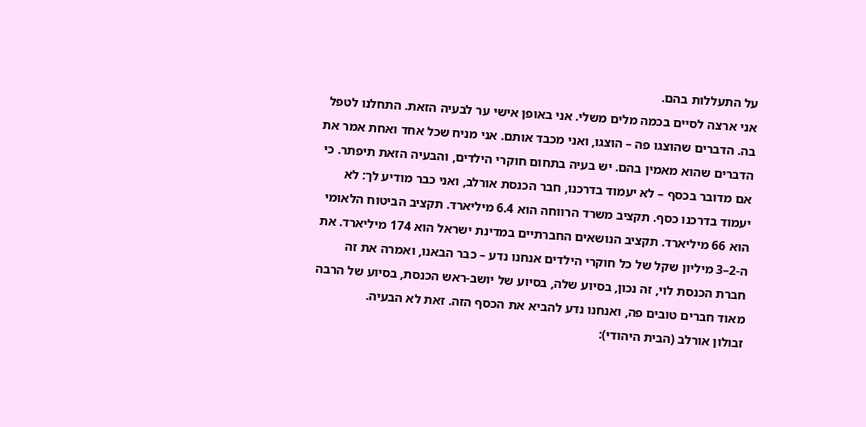על התעללות בהם.
אני ארצה לסיים בכמה מלים משלי. אני באופן אישי ער לבעיה הזאת. התחלנו לטפל בה. הדברים שהוצגו פה – הוצגו, ואני מכבד אותם. אני מניח שכל אחד ואחת אמר את הדברים שהוא מאמין בהם. יש בעיה בתחום חוקרי הילדים, והבעיה הזאת תיפתר. כי אם מדובר בכסף – לא יעמוד בדרכנו, חבר הכנסת אורלב, ואני כבר מודיע לך: לא יעמוד בדרכנו כסף. תקציב משרד הרווחה הוא 6.4 מיליארד. תקציב הביטוח הלאומי הוא 66 מיליארד. תקציב הנושאים החברתיים במדינת ישראל הוא 174 מיליארד. את ה-2–3 מיליון שקל של כל חוקרי הילדים אנחנו נדע – כבר הבאנו, ואמרה את זה חברת הכנסת לוי, זה נכון, בסיוע שלה, בסיוע של יושב-ראש הכנסת, בסיוע של הרבה מאוד חברים טובים פה, ואנחנו נדע להביא את הכסף הזה. זאת לא הבעיה.
זבולון אורלב (הבית היהודי):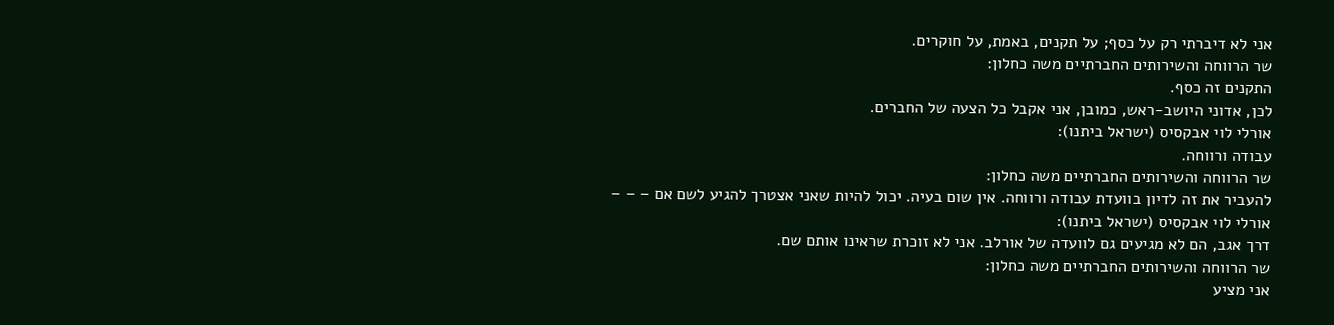אני לא דיברתי רק על כסף; על תקנים, באמת, על חוקרים.
שר הרווחה והשירותים החברתיים משה כחלון:
התקנים זה כסף.
לכן, אדוני היושב-ראש, כמובן, אני אקבל כל הצעה של החברים.
אורלי לוי אבקסיס (ישראל ביתנו):
עבודה ורווחה.
שר הרווחה והשירותים החברתיים משה כחלון:
להעביר את זה לדיון בוועדת עבודה ורווחה. אין שום בעיה. יכול להיות שאני אצטרך להגיע לשם אם – – –
אורלי לוי אבקסיס (ישראל ביתנו):
דרך אגב, הם לא מגיעים גם לוועדה של אורלב. אני לא זוכרת שראינו אותם שם.
שר הרווחה והשירותים החברתיים משה כחלון:
אני מציע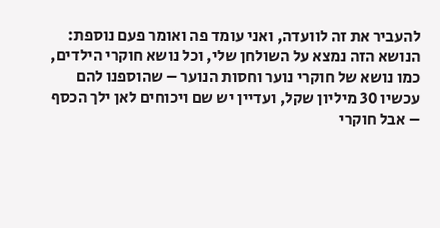להעביר את זה לוועדה, ואני עומד פה ואומר פעם נוספת: הנושא הזה נמצא על השולחן שלי, וכל נושא חוקרי הילדים, כמו נושא של חוקרי נוער וחסות הנוער – שהוספנו להם עכשיו 30 מיליון שקל, ועדיין יש שם ויכוחים לאן ילך הכסף – אבל חוקרי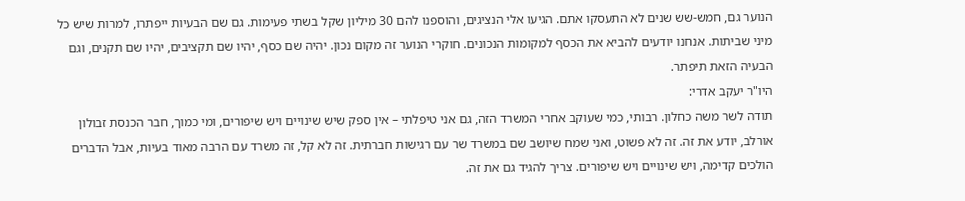הנוער גם, חמש-שש שנים לא התעסקו אתם. הגיעו אלי הנציגים, והוספנו להם 30 מיליון שקל בשתי פעימות. גם שם הבעיות ייפתרו, למרות שיש כל מיני שביתות. אנחנו יודעים להביא את הכסף למקומות הנכונים. חוקרי הנוער זה מקום נכון. יהיה שם כסף, יהיו שם תקציבים, יהיו שם תקנים, וגם הבעיה הזאת תיפתר.
היו"ר יעקב אדרי:
תודה לשר משה כחלון. רבותי, כמי שעוקב אחרי המשרד הזה, גם אני טיפלתי – אין ספק שיש שינויים ויש שיפורים, ומי כמוך, חבר הכנסת זבולון אורלב, יודע את זה. זה לא פשוט, ואני שמח שיושב שם במשרד שר עם רגישות חברתית. זה לא קל, זה משרד עם הרבה מאוד בעיות, אבל הדברים הולכים קדימה, ויש שינויים ויש שיפורים. צריך להגיד גם את זה.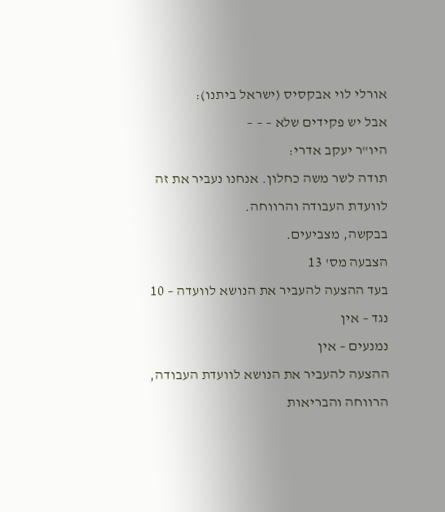אורלי לוי אבקסיס (ישראל ביתנו):
אבל יש פקידים שלא – – –
היו"ר יעקב אדרי:
תודה לשר משה כחלון. אנחנו נעביר את זה לוועדת העבודה והרווחה.
בבקשה, מצביעים.
הצבעה מס' 13
בעד ההצעה להעביר את הנושא לוועדה – 10
נגד – אין
נמנעים – אין
ההצעה להעביר את הנושא לוועדת העבודה, הרווחה והבריאות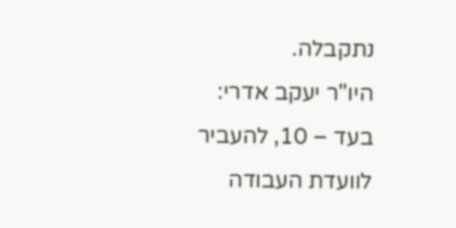נתקבלה.
היו"ר יעקב אדרי:
בעד – 10, להעביר לוועדת העבודה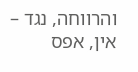והרווחה, נגד – אין, אפס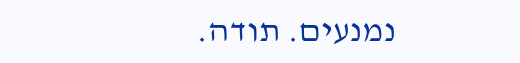נמנעים. תודה.